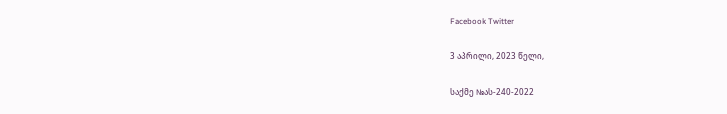Facebook Twitter

3 აპრილი, 2023 წელი,

საქმე №ას-240-2022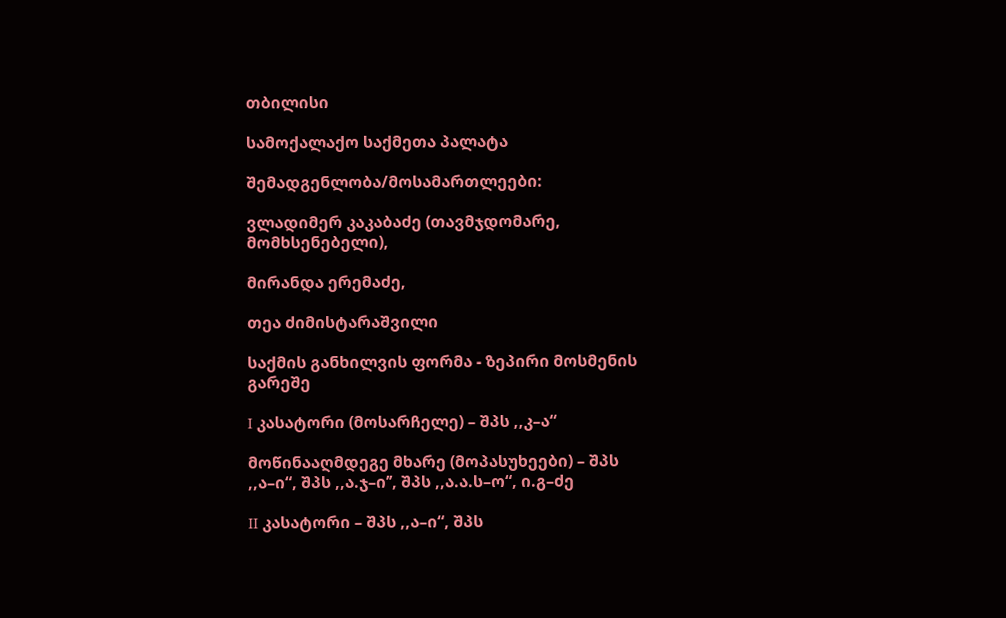თბილისი

სამოქალაქო საქმეთა პალატა

შემადგენლობა/მოსამართლეები:

ვლადიმერ კაკაბაძე (თავმჯდომარე, მომხსენებელი),

მირანდა ერემაძე,

თეა ძიმისტარაშვილი

საქმის განხილვის ფორმა - ზეპირი მოსმენის გარეშე

I კასატორი (მოსარჩელე) – შპს ,,კ–ა“

მოწინააღმდეგე მხარე (მოპასუხეები) – შპს ,,ა–ი“, შპს ,,ა.ჯ–ი’’, შპს ,,ა.ა.ს–ო“, ი.გ–ძე

II კასატორი – შპს ,,ა–ი“, შპს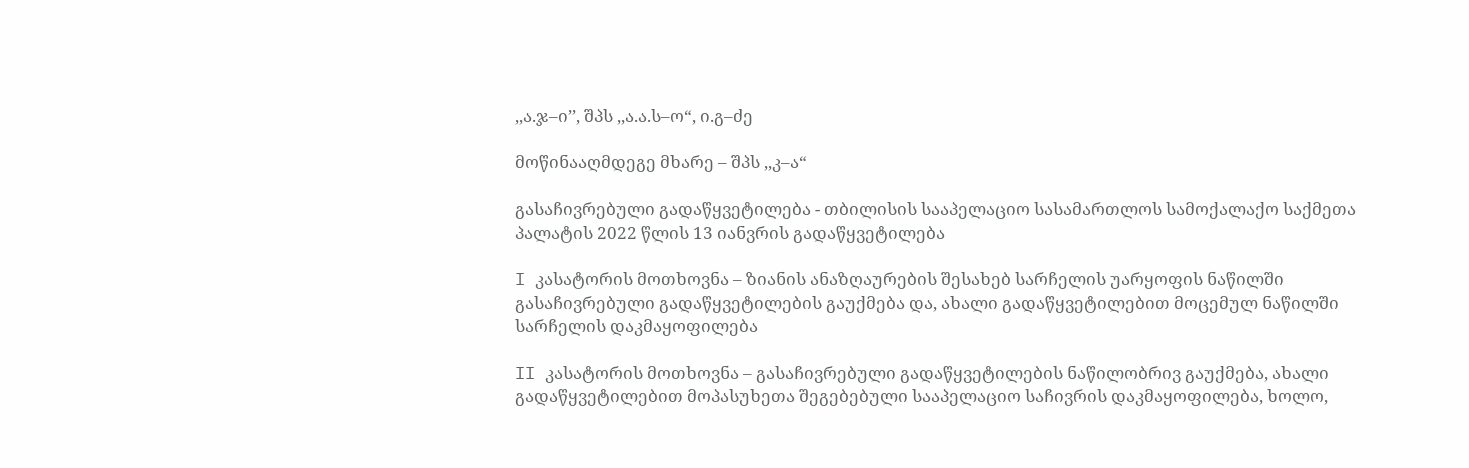,,ა.ჯ–ი’’, შპს ,,ა.ა.ს–ო“, ი.გ–ძე

მოწინააღმდეგე მხარე – შპს ,,კ–ა“

გასაჩივრებული გადაწყვეტილება - თბილისის სააპელაციო სასამართლოს სამოქალაქო საქმეთა პალატის 2022 წლის 13 იანვრის გადაწყვეტილება

I კასატორის მოთხოვნა – ზიანის ანაზღაურების შესახებ სარჩელის უარყოფის ნაწილში გასაჩივრებული გადაწყვეტილების გაუქმება და, ახალი გადაწყვეტილებით მოცემულ ნაწილში სარჩელის დაკმაყოფილება

II კასატორის მოთხოვნა – გასაჩივრებული გადაწყვეტილების ნაწილობრივ გაუქმება, ახალი გადაწყვეტილებით მოპასუხეთა შეგებებული სააპელაციო საჩივრის დაკმაყოფილება, ხოლო,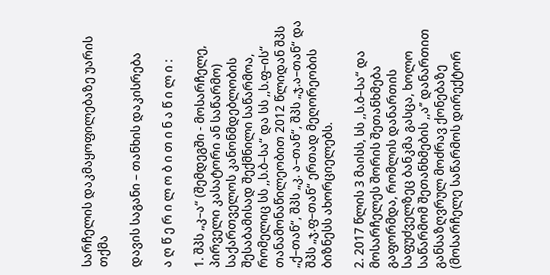სარჩელის დაკმაყოფილებაზე უარის თქმა

დავის საგანი – თანხის დაკისრება

ა ღ წ ე რ ი ლ ო ბ ი თ ი ნ ა წ ი ლ ი :

1. შპს „კ–ა“ (შემდეგში - მოსარჩელე, პირველი კასატორი ან საწარმო) საქართველოს კანონმდებლობის შესაბამისად შექმნილი საწარმოა, რომელიც სს ,,ს.ბ–სა“ და სს ,,ს.ფ–ის“ თანამონაწილეობით 2012 წლიდან შპს „ქ–თან“, შპს „კ. ა–თან“, შპს „ჯ.ა–თან“ და შპს „ჯ.ფ–თან“ ერთად მეღორეობის ბიზნესს ახორციელებს.

2. 2017 წლის 3 მაისს, სს ,,ს.ბ–სა“ და მოსარჩელეს შორის შეთანხმება გაფორმდა, რომლის დანართის საფუძველზეც ბანკმა გასცა, ხოლო საწარმომ შეთანხმების ,,ა’’ დანართით განსაზღვრულ მოძრავ ქონებაზე (მოსარჩელე საწარმოს დირექტორ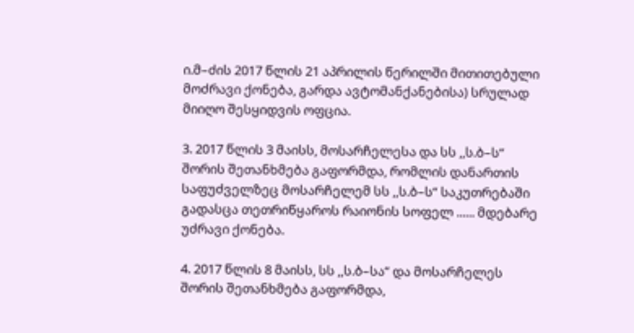ი.მ–ძის 2017 წლის 21 აპრილის წერილში მითითებული მოძრავი ქონება, გარდა ავტომანქანებისა) სრულად მიიღო შესყიდვის ოფცია.

3. 2017 წლის 3 მაისს, მოსარჩელესა და სს ,,ს.ბ–ს“ შორის შეთანხმება გაფორმდა, რომლის დანართის საფუძველზეც მოსარჩელემ სს ,,ს.ბ–ს“ საკუთრებაში გადასცა თეთრიწყაროს რაიონის სოფელ ...... მდებარე უძრავი ქონება.

4. 2017 წლის 8 მაისს, სს ,,ს.ბ–სა“ და მოსარჩელეს შორის შეთანხმება გაფორმდა,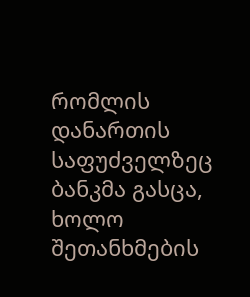რომლის დანართის საფუძველზეც ბანკმა გასცა, ხოლო შეთანხმების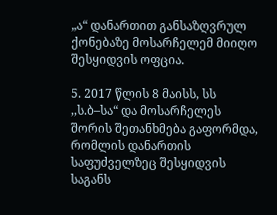„ა“ დანართით განსაზღვრულ ქონებაზე მოსარჩელემ მიიღო შესყიდვის ოფცია.

5. 2017 წლის 8 მაისს, სს ,,ს.ბ–სა“ და მოსარჩელეს შორის შეთანხმება გაფორმდა, რომლის დანართის საფუძველზეც შესყიდვის საგანს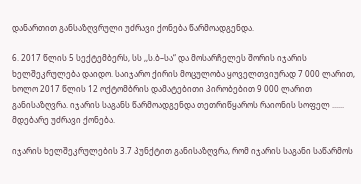დანართით განსაზღვრული უძრავი ქონება წარმოადგენდა.

6. 2017 წლის 5 სექტემბერს, სს ,,ს.ბ–სა“ და მოსარჩელეს შორის იჯარის ხელშეკრულება დაიდო. საიჯარო ქირის მოცულობა ყოველთვიურად 7 000 ლარით, ხოლო 2017 წლის 12 ოქტომბრის დამატებითი პირობებით 9 000 ლარით განისაზღვრა. იჯარის საგანს წარმოადგენდა თეთრიწყაროს რაიონის სოფელ ...... მდებარე უძრავი ქონება.

იჯარის ხელშეკრულების 3.7 პუნქტით განისაზღვრა, რომ იჯარის საგანი საწარმოს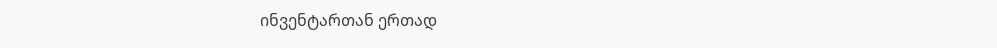ინვენტართან ერთად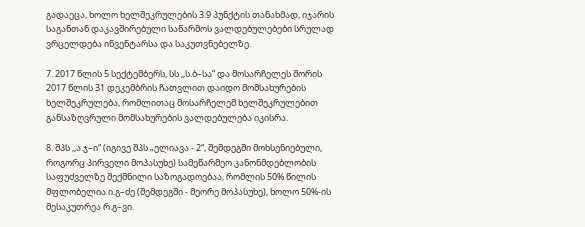გადაეცა, ხოლო ხელშეკრულების 3.9 პუნქტის თანახმად, იჯარის საგანთან დაკავშირებული საწარმოს ვალდებულებები სრულად ვრცელდება ინვენტარსა და საკუთვნებელზე.

7. 2017 წლის 5 სექტემბერს, სს ,,ს.ბ–სა“ და მოსარჩელეს შორის 2017 წლის 31 დეკემბრის ჩათვლით დაიდო მომსახურების ხელშეკრულება, რომლითაც მოსარჩელემ ხელშეკრულებით განსაზღვრული მომსახურების ვალდებულება იკისრა.

8. შპს ,,ა.ჯ–ი“ (იგივე შპს „ელიავა - 2“, შემდეგში მოხსენიებული, როგორც პირველი მოპასუხე) სამეწარმეო კანონმდებლობის საფუძველზე შექმნილი საზოგადოებაა, რომლის 50% წილის მფლობელია ი.გ–ძე (შემდეგში - მეორე მოპასუხე), ხოლო 50%-ის მესაკუთრეა რ.გ–ვი.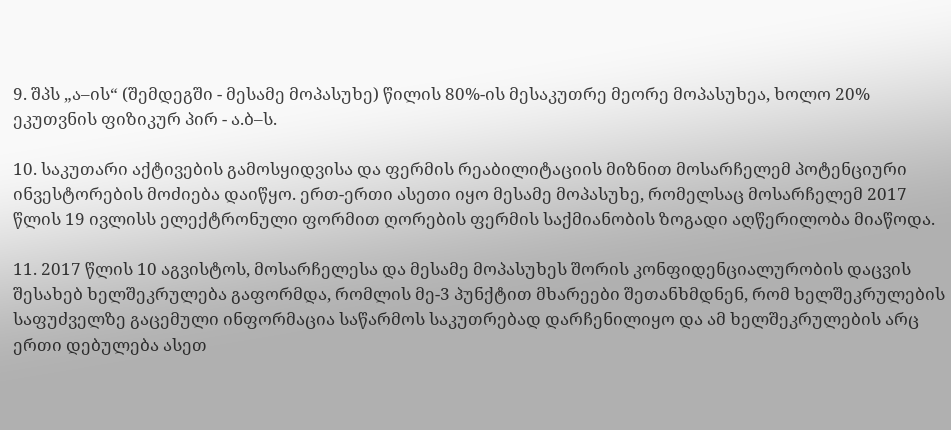9. შპს „ა–ის“ (შემდეგში - მესამე მოპასუხე) წილის 80%-ის მესაკუთრე მეორე მოპასუხეა, ხოლო 20% ეკუთვნის ფიზიკურ პირ - ა.ბ–ს.

10. საკუთარი აქტივების გამოსყიდვისა და ფერმის რეაბილიტაციის მიზნით მოსარჩელემ პოტენციური ინვესტორების მოძიება დაიწყო. ერთ-ერთი ასეთი იყო მესამე მოპასუხე, რომელსაც მოსარჩელემ 2017 წლის 19 ივლისს ელექტრონული ფორმით ღორების ფერმის საქმიანობის ზოგადი აღწერილობა მიაწოდა.

11. 2017 წლის 10 აგვისტოს, მოსარჩელესა და მესამე მოპასუხეს შორის კონფიდენციალურობის დაცვის შესახებ ხელშეკრულება გაფორმდა, რომლის მე-3 პუნქტით მხარეები შეთანხმდნენ, რომ ხელშეკრულების საფუძველზე გაცემული ინფორმაცია საწარმოს საკუთრებად დარჩენილიყო და ამ ხელშეკრულების არც ერთი დებულება ასეთ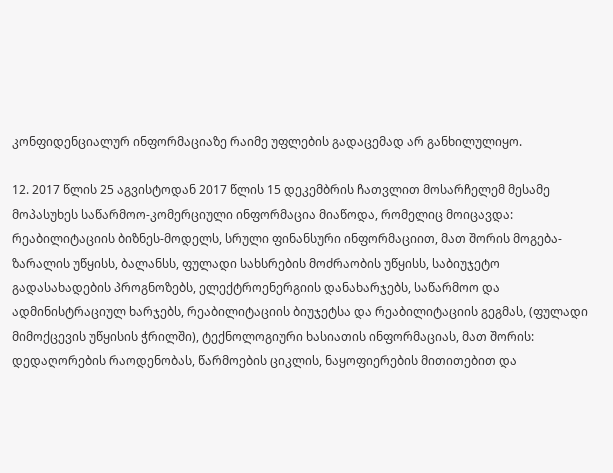კონფიდენციალურ ინფორმაციაზე რაიმე უფლების გადაცემად არ განხილულიყო.

12. 2017 წლის 25 აგვისტოდან 2017 წლის 15 დეკემბრის ჩათვლით მოსარჩელემ მესამე მოპასუხეს საწარმოო-კომერციული ინფორმაცია მიაწოდა, რომელიც მოიცავდა: რეაბილიტაციის ბიზნეს-მოდელს, სრული ფინანსური ინფორმაციით, მათ შორის მოგება-ზარალის უწყისს, ბალანსს, ფულადი სახსრების მოძრაობის უწყისს, საბიუჯეტო გადასახადების პროგნოზებს, ელექტროენერგიის დანახარჯებს, საწარმოო და ადმინისტრაციულ ხარჯებს, რეაბილიტაციის ბიუჯეტსა და რეაბილიტაციის გეგმას, (ფულადი მიმოქცევის უწყისის ჭრილში), ტექნოლოგიური ხასიათის ინფორმაციას, მათ შორის: დედაღორების რაოდენობას, წარმოების ციკლის, ნაყოფიერების მითითებით და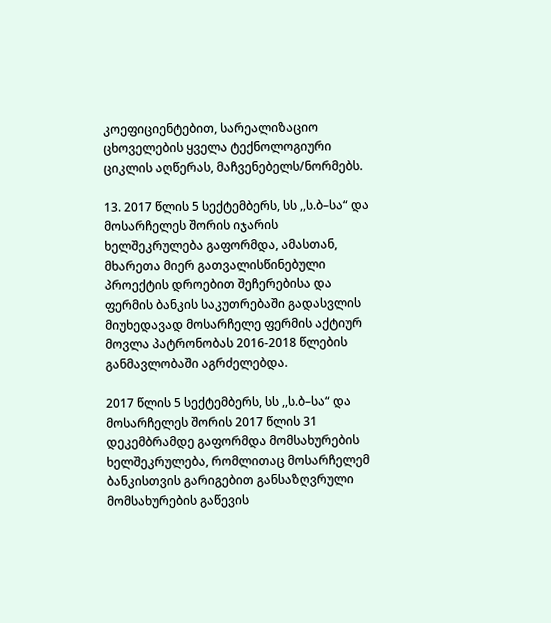კოეფიციენტებით, სარეალიზაციო ცხოველების ყველა ტექნოლოგიური ციკლის აღწერას, მაჩვენებელს/ნორმებს.

13. 2017 წლის 5 სექტემბერს, სს ,,ს.ბ–სა“ და მოსარჩელეს შორის იჯარის ხელშეკრულება გაფორმდა, ამასთან, მხარეთა მიერ გათვალისწინებული პროექტის დროებით შეჩერებისა და ფერმის ბანკის საკუთრებაში გადასვლის მიუხედავად მოსარჩელე ფერმის აქტიურ მოვლა პატრონობას 2016-2018 წლების განმავლობაში აგრძელებდა.

2017 წლის 5 სექტემბერს, სს ,,ს.ბ–სა“ და მოსარჩელეს შორის 2017 წლის 31 დეკემბრამდე გაფორმდა მომსახურების ხელშეკრულება, რომლითაც მოსარჩელემ ბანკისთვის გარიგებით განსაზღვრული მომსახურების გაწევის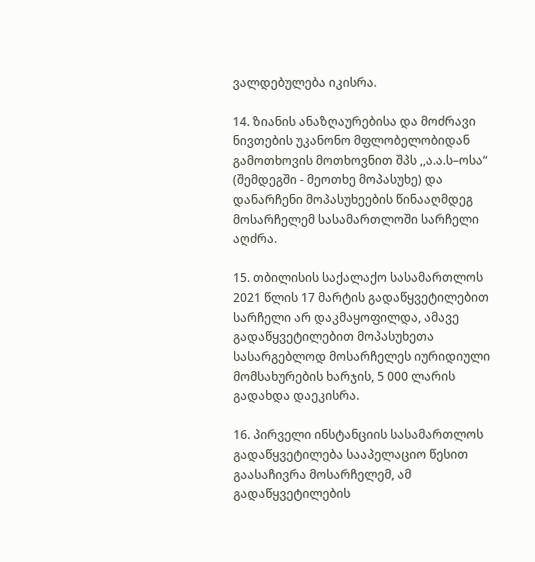ვალდებულება იკისრა.

14. ზიანის ანაზღაურებისა და მოძრავი ნივთების უკანონო მფლობელობიდან გამოთხოვის მოთხოვნით შპს ,,ა.ა.ს–ოსა“ (შემდეგში - მეოთხე მოპასუხე) და დანარჩენი მოპასუხეების წინააღმდეგ მოსარჩელემ სასამართლოში სარჩელი აღძრა.

15. თბილისის საქალაქო სასამართლოს 2021 წლის 17 მარტის გადაწყვეტილებით სარჩელი არ დაკმაყოფილდა, ამავე გადაწყვეტილებით მოპასუხეთა სასარგებლოდ მოსარჩელეს იურიდიული მომსახურების ხარჯის, 5 000 ლარის გადახდა დაეკისრა.

16. პირველი ინსტანციის სასამართლოს გადაწყვეტილება სააპელაციო წესით გაასაჩივრა მოსარჩელემ, ამ გადაწყვეტილების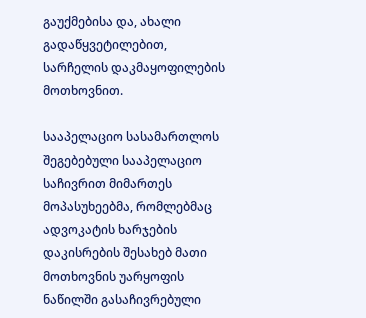გაუქმებისა და, ახალი გადაწყვეტილებით, სარჩელის დაკმაყოფილების მოთხოვნით.

სააპელაციო სასამართლოს შეგებებული სააპელაციო საჩივრით მიმართეს მოპასუხეებმა, რომლებმაც ადვოკატის ხარჯების დაკისრების შესახებ მათი მოთხოვნის უარყოფის ნაწილში გასაჩივრებული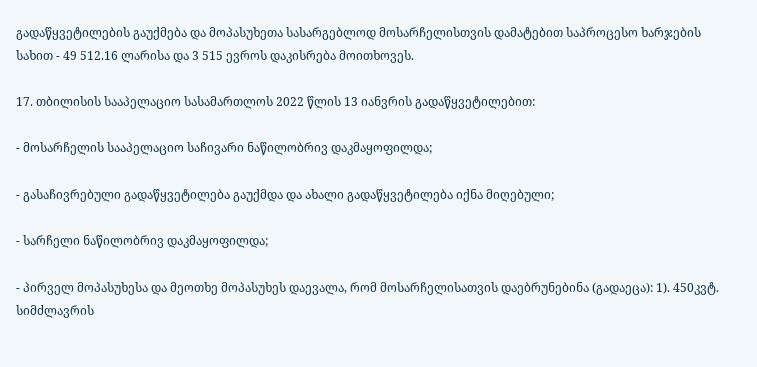გადაწყვეტილების გაუქმება და მოპასუხეთა სასარგებლოდ მოსარჩელისთვის დამატებით საპროცესო ხარჯების სახით - 49 512.16 ლარისა და 3 515 ევროს დაკისრება მოითხოვეს.

17. თბილისის სააპელაციო სასამართლოს 2022 წლის 13 იანვრის გადაწყვეტილებით:

- მოსარჩელის სააპელაციო საჩივარი ნაწილობრივ დაკმაყოფილდა;

- გასაჩივრებული გადაწყვეტილება გაუქმდა და ახალი გადაწყვეტილება იქნა მიღებული;

- სარჩელი ნაწილობრივ დაკმაყოფილდა;

- პირველ მოპასუხესა და მეოთხე მოპასუხეს დაევალა, რომ მოსარჩელისათვის დაებრუნებინა (გადაეცა): 1). 450კვტ. სიმძლავრის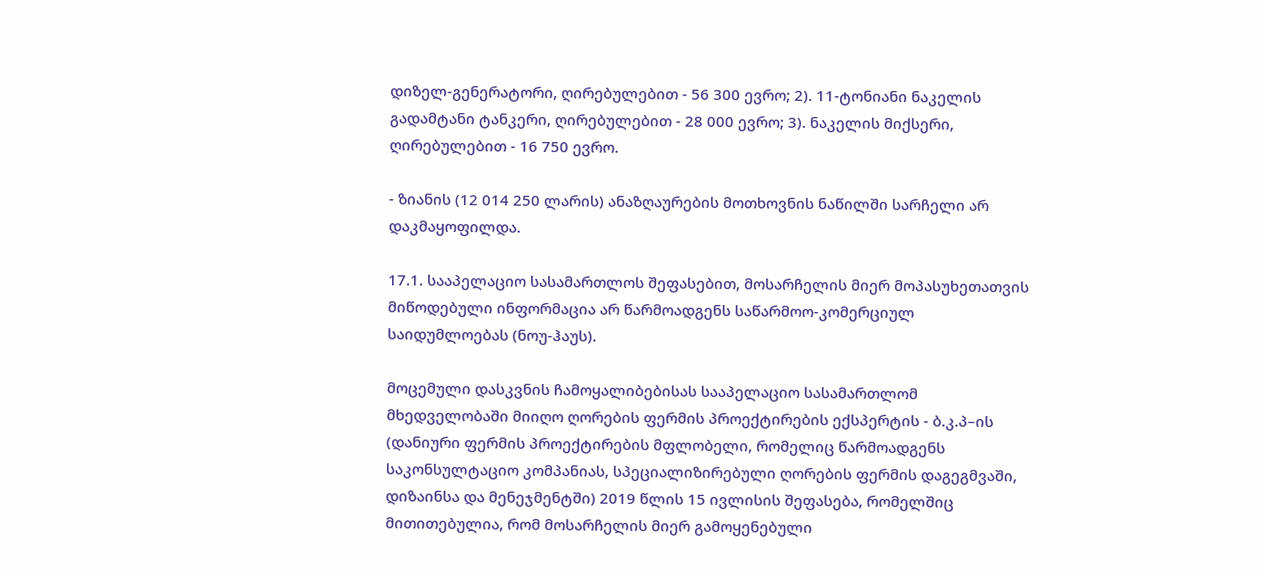დიზელ-გენერატორი, ღირებულებით - 56 300 ევრო; 2). 11-ტონიანი ნაკელის გადამტანი ტანკერი, ღირებულებით - 28 000 ევრო; 3). ნაკელის მიქსერი, ღირებულებით - 16 750 ევრო.

- ზიანის (12 014 250 ლარის) ანაზღაურების მოთხოვნის ნაწილში სარჩელი არ დაკმაყოფილდა.

17.1. სააპელაციო სასამართლოს შეფასებით, მოსარჩელის მიერ მოპასუხეთათვის მიწოდებული ინფორმაცია არ წარმოადგენს საწარმოო-კომერციულ საიდუმლოებას (ნოუ-ჰაუს).

მოცემული დასკვნის ჩამოყალიბებისას სააპელაციო სასამართლომ მხედველობაში მიიღო ღორების ფერმის პროექტირების ექსპერტის - ბ.კ.პ–ის (დანიური ფერმის პროექტირების მფლობელი, რომელიც წარმოადგენს საკონსულტაციო კომპანიას, სპეციალიზირებული ღორების ფერმის დაგეგმვაში, დიზაინსა და მენეჯმენტში) 2019 წლის 15 ივლისის შეფასება, რომელშიც მითითებულია, რომ მოსარჩელის მიერ გამოყენებული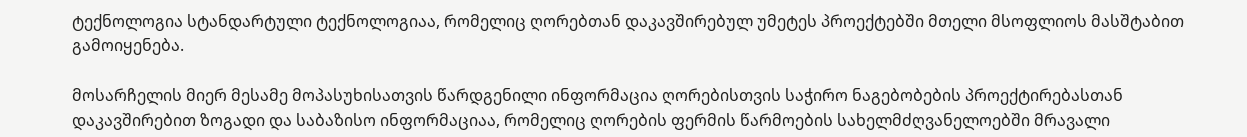ტექნოლოგია სტანდარტული ტექნოლოგიაა, რომელიც ღორებთან დაკავშირებულ უმეტეს პროექტებში მთელი მსოფლიოს მასშტაბით გამოიყენება.

მოსარჩელის მიერ მესამე მოპასუხისათვის წარდგენილი ინფორმაცია ღორებისთვის საჭირო ნაგებობების პროექტირებასთან დაკავშირებით ზოგადი და საბაზისო ინფორმაციაა, რომელიც ღორების ფერმის წარმოების სახელმძღვანელოებში მრავალი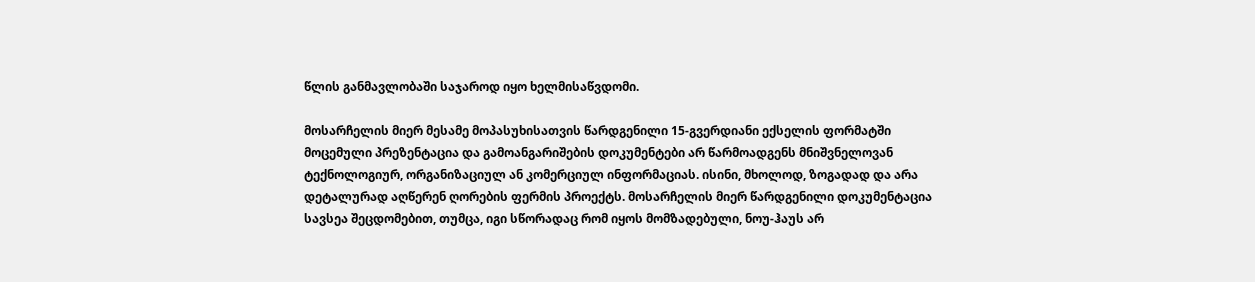წლის განმავლობაში საჯაროდ იყო ხელმისაწვდომი.

მოსარჩელის მიერ მესამე მოპასუხისათვის წარდგენილი 15-გვერდიანი ექსელის ფორმატში მოცემული პრეზენტაცია და გამოანგარიშების დოკუმენტები არ წარმოადგენს მნიშვნელოვან ტექნოლოგიურ, ორგანიზაციულ ან კომერციულ ინფორმაციას. ისინი, მხოლოდ, ზოგადად და არა დეტალურად აღწერენ ღორების ფერმის პროექტს. მოსარჩელის მიერ წარდგენილი დოკუმენტაცია სავსეა შეცდომებით, თუმცა, იგი სწორადაც რომ იყოს მომზადებული, ნოუ-ჰაუს არ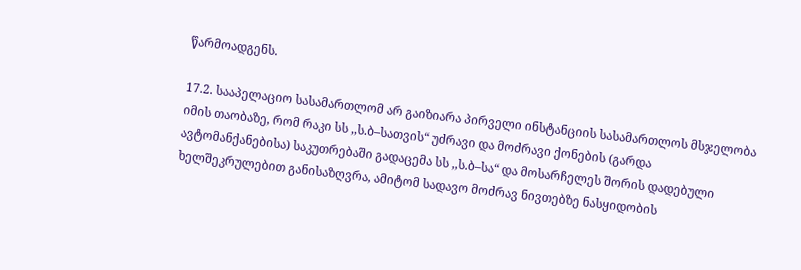წარმოადგენს.

17.2. სააპელაციო სასამართლომ არ გაიზიარა პირველი ინსტანციის სასამართლოს მსჯელობა იმის თაობაზე, რომ რაკი სს ,,ს.ბ–სათვის“ უძრავი და მოძრავი ქონების (გარდა ავტომანქანებისა) საკუთრებაში გადაცემა სს ,,ს.ბ–სა“ და მოსარჩელეს შორის დადებული ხელშეკრულებით განისაზღვრა, ამიტომ სადავო მოძრავ ნივთებზე ნასყიდობის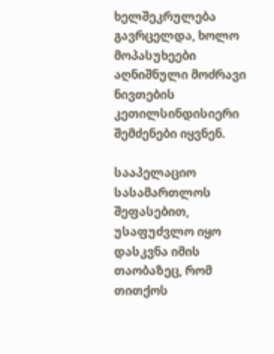ხელშეკრულება გავრცელდა, ხოლო მოპასუხეები აღნიშნული მოძრავი ნივთების კეთილსინდისიერი შემძენები იყვნენ.

სააპელაციო სასამართლოს შეფასებით, უსაფუძვლო იყო დასკვნა იმის თაობაზეც, რომ თითქოს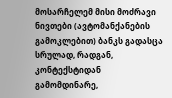მოსარჩელემ მისი მოძრავი ნივთები (ავტომანქანების გამოკლებით) ბანკს გადასცა სრულად, რადგან, კონტექსტიდან გამომდინარე,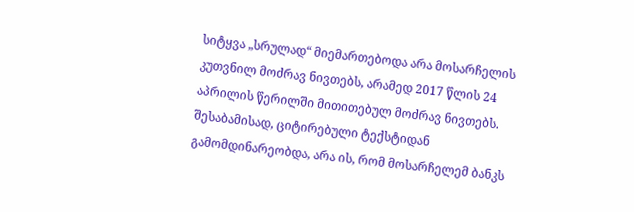სიტყვა „სრულად“ მიემართებოდა არა მოსარჩელის კუთვნილ მოძრავ ნივთებს, არამედ 2017 წლის 24 აპრილის წერილში მითითებულ მოძრავ ნივთებს. შესაბამისად, ციტირებული ტექსტიდან გამომდინარეობდა, არა ის, რომ მოსარჩელემ ბანკს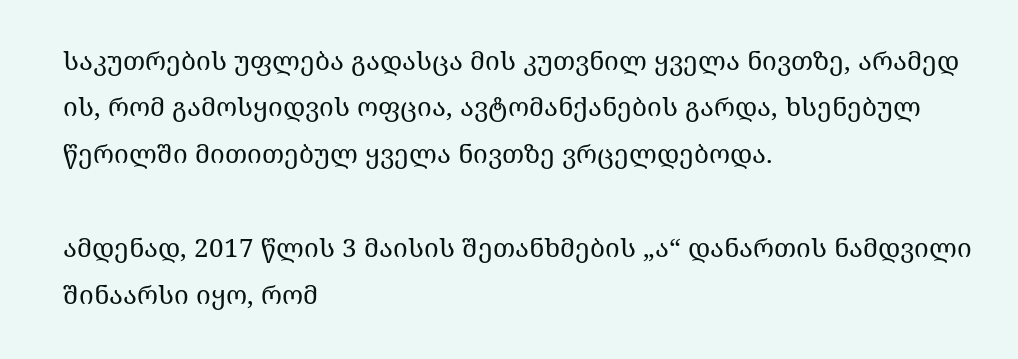საკუთრების უფლება გადასცა მის კუთვნილ ყველა ნივთზე, არამედ ის, რომ გამოსყიდვის ოფცია, ავტომანქანების გარდა, ხსენებულ წერილში მითითებულ ყველა ნივთზე ვრცელდებოდა.

ამდენად, 2017 წლის 3 მაისის შეთანხმების „ა“ დანართის ნამდვილი შინაარსი იყო, რომ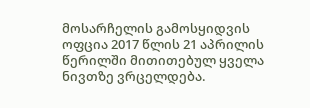მოსარჩელის გამოსყიდვის ოფცია 2017 წლის 21 აპრილის წერილში მითითებულ ყველა ნივთზე ვრცელდება.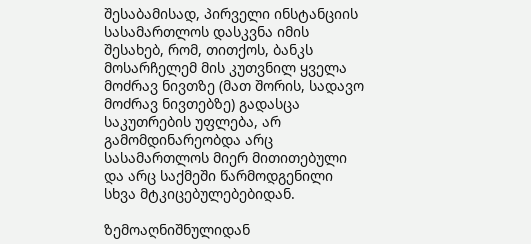შესაბამისად, პირველი ინსტანციის სასამართლოს დასკვნა იმის შესახებ, რომ, თითქოს, ბანკს მოსარჩელემ მის კუთვნილ ყველა მოძრავ ნივთზე (მათ შორის, სადავო მოძრავ ნივთებზე) გადასცა საკუთრების უფლება, არ გამომდინარეობდა არც სასამართლოს მიერ მითითებული და არც საქმეში წარმოდგენილი სხვა მტკიცებულებებიდან.

ზემოაღნიშნულიდან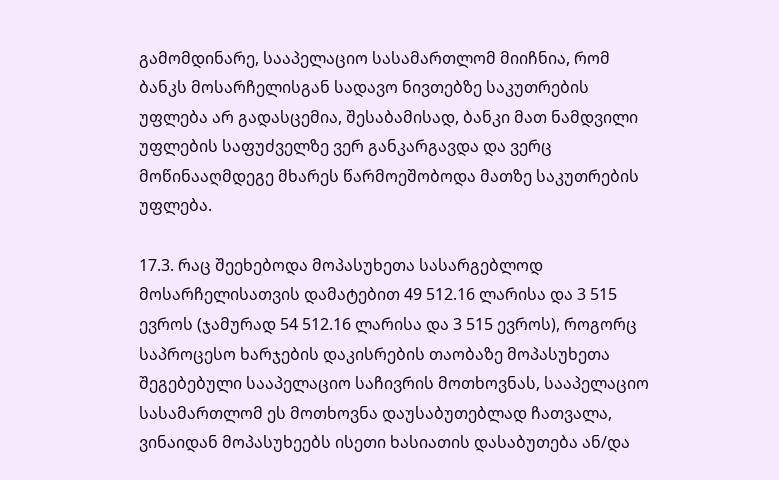გამომდინარე, სააპელაციო სასამართლომ მიიჩნია, რომ ბანკს მოსარჩელისგან სადავო ნივთებზე საკუთრების უფლება არ გადასცემია, შესაბამისად, ბანკი მათ ნამდვილი უფლების საფუძველზე ვერ განკარგავდა და ვერც მოწინააღმდეგე მხარეს წარმოეშობოდა მათზე საკუთრების უფლება.

17.3. რაც შეეხებოდა მოპასუხეთა სასარგებლოდ მოსარჩელისათვის დამატებით 49 512.16 ლარისა და 3 515 ევროს (ჯამურად 54 512.16 ლარისა და 3 515 ევროს), როგორც საპროცესო ხარჯების დაკისრების თაობაზე მოპასუხეთა შეგებებული სააპელაციო საჩივრის მოთხოვნას, სააპელაციო სასამართლომ ეს მოთხოვნა დაუსაბუთებლად ჩათვალა, ვინაიდან მოპასუხეებს ისეთი ხასიათის დასაბუთება ან/და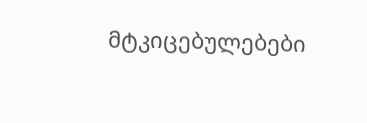მტკიცებულებები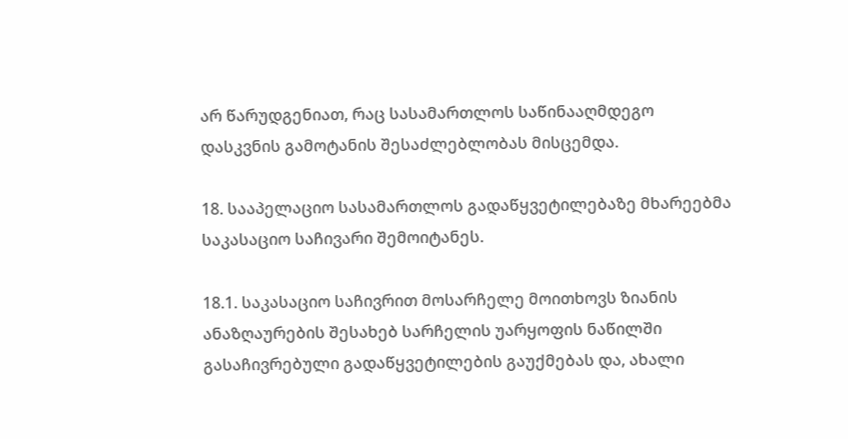არ წარუდგენიათ, რაც სასამართლოს საწინააღმდეგო დასკვნის გამოტანის შესაძლებლობას მისცემდა.

18. სააპელაციო სასამართლოს გადაწყვეტილებაზე მხარეებმა საკასაციო საჩივარი შემოიტანეს.

18.1. საკასაციო საჩივრით მოსარჩელე მოითხოვს ზიანის ანაზღაურების შესახებ სარჩელის უარყოფის ნაწილში გასაჩივრებული გადაწყვეტილების გაუქმებას და, ახალი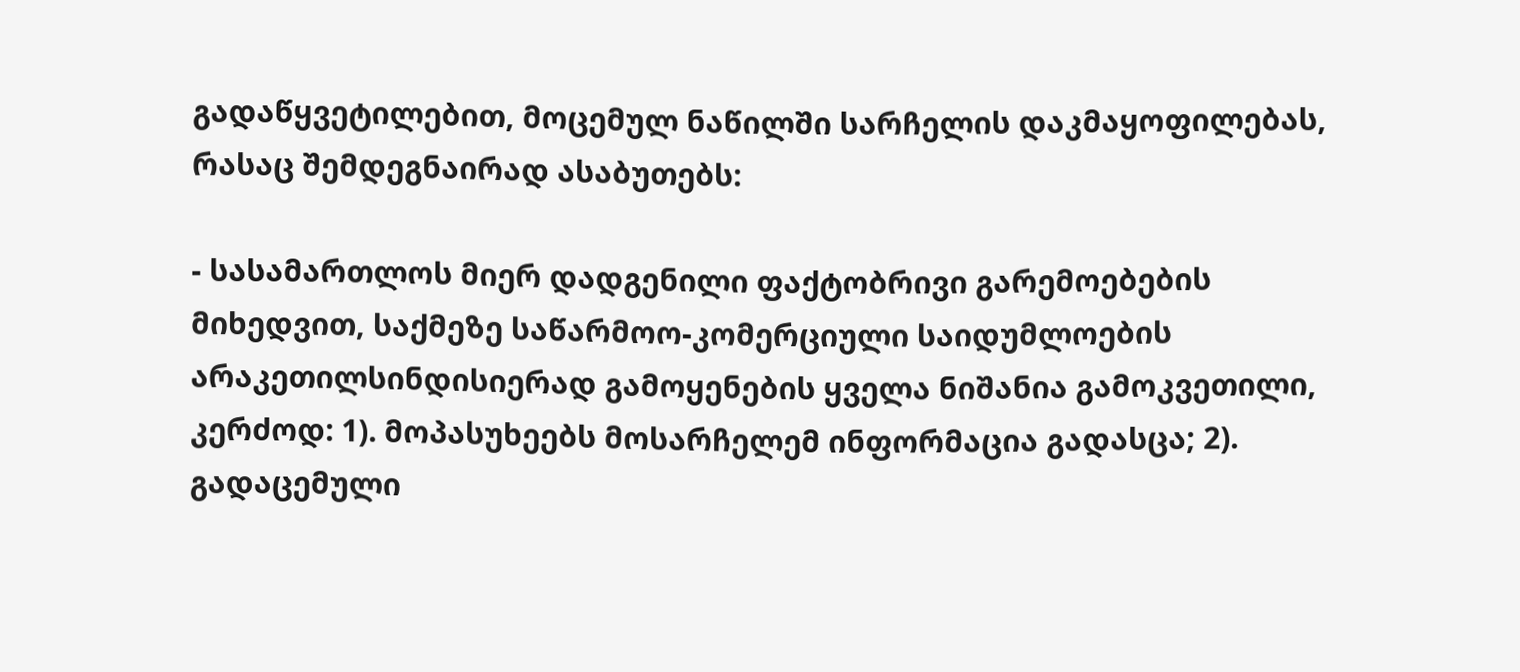გადაწყვეტილებით, მოცემულ ნაწილში სარჩელის დაკმაყოფილებას, რასაც შემდეგნაირად ასაბუთებს:

- სასამართლოს მიერ დადგენილი ფაქტობრივი გარემოებების მიხედვით, საქმეზე საწარმოო-კომერციული საიდუმლოების არაკეთილსინდისიერად გამოყენების ყველა ნიშანია გამოკვეთილი, კერძოდ: 1). მოპასუხეებს მოსარჩელემ ინფორმაცია გადასცა; 2). გადაცემული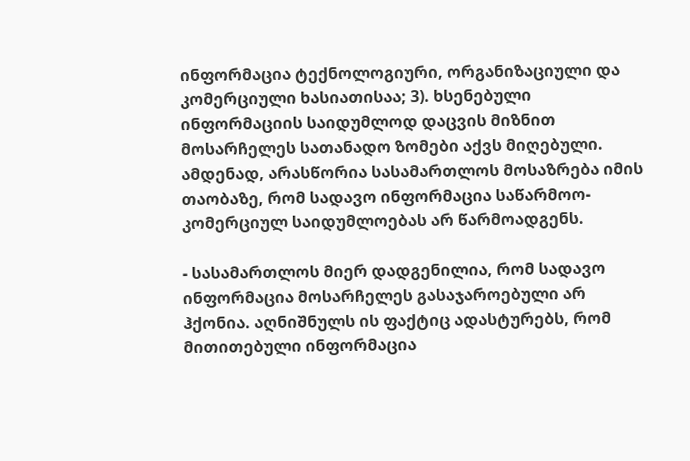ინფორმაცია ტექნოლოგიური, ორგანიზაციული და კომერციული ხასიათისაა; 3). ხსენებული ინფორმაციის საიდუმლოდ დაცვის მიზნით მოსარჩელეს სათანადო ზომები აქვს მიღებული. ამდენად, არასწორია სასამართლოს მოსაზრება იმის თაობაზე, რომ სადავო ინფორმაცია საწარმოო-კომერციულ საიდუმლოებას არ წარმოადგენს.

- სასამართლოს მიერ დადგენილია, რომ სადავო ინფორმაცია მოსარჩელეს გასაჯაროებული არ ჰქონია. აღნიშნულს ის ფაქტიც ადასტურებს, რომ მითითებული ინფორმაცია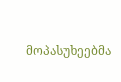მოპასუხეებმა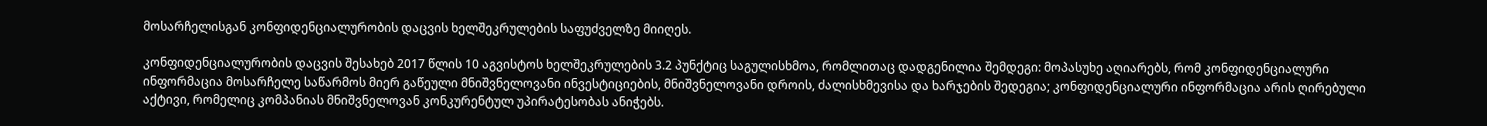მოსარჩელისგან კონფიდენციალურობის დაცვის ხელშეკრულების საფუძველზე მიიღეს.

კონფიდენციალურობის დაცვის შესახებ 2017 წლის 10 აგვისტოს ხელშეკრულების 3.2 პუნქტიც საგულისხმოა, რომლითაც დადგენილია შემდეგი: მოპასუხე აღიარებს, რომ კონფიდენციალური ინფორმაცია მოსარჩელე საწარმოს მიერ გაწეული მნიშვნელოვანი ინვესტიციების, მნიშვნელოვანი დროის, ძალისხმევისა და ხარჯების შედეგია; კონფიდენციალური ინფორმაცია არის ღირებული აქტივი, რომელიც კომპანიას მნიშვნელოვან კონკურენტულ უპირატესობას ანიჭებს.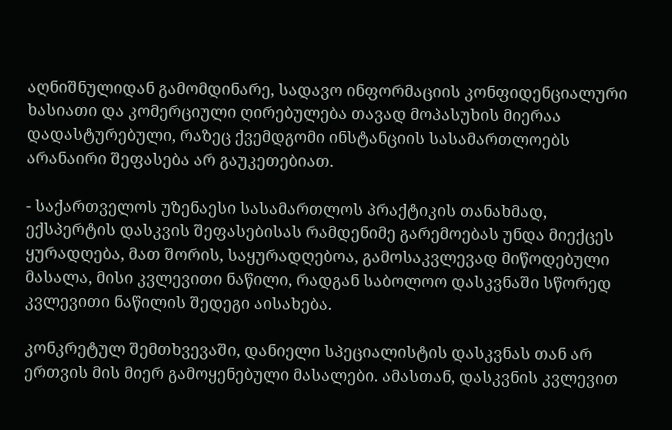აღნიშნულიდან გამომდინარე, სადავო ინფორმაციის კონფიდენციალური ხასიათი და კომერციული ღირებულება თავად მოპასუხის მიერაა დადასტურებული, რაზეც ქვემდგომი ინსტანციის სასამართლოებს არანაირი შეფასება არ გაუკეთებიათ.

- საქართველოს უზენაესი სასამართლოს პრაქტიკის თანახმად, ექსპერტის დასკვის შეფასებისას რამდენიმე გარემოებას უნდა მიექცეს ყურადღება, მათ შორის, საყურადღებოა, გამოსაკვლევად მიწოდებული მასალა, მისი კვლევითი ნაწილი, რადგან საბოლოო დასკვნაში სწორედ კვლევითი ნაწილის შედეგი აისახება.

კონკრეტულ შემთხვევაში, დანიელი სპეციალისტის დასკვნას თან არ ერთვის მის მიერ გამოყენებული მასალები. ამასთან, დასკვნის კვლევით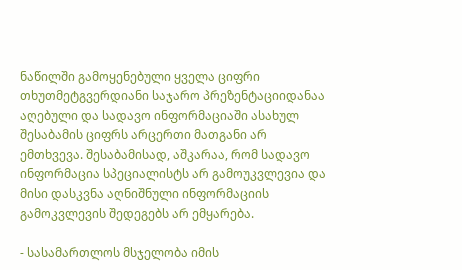ნაწილში გამოყენებული ყველა ციფრი თხუთმეტგვერდიანი საჯარო პრეზენტაციიდანაა აღებული და სადავო ინფორმაციაში ასახულ შესაბამის ციფრს არცერთი მათგანი არ ემთხვევა. შესაბამისად, აშკარაა, რომ სადავო ინფორმაცია სპეციალისტს არ გამოუკვლევია და მისი დასკვნა აღნიშნული ინფორმაციის გამოკვლევის შედეგებს არ ემყარება.

- სასამართლოს მსჯელობა იმის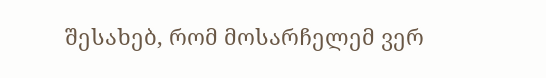შესახებ, რომ მოსარჩელემ ვერ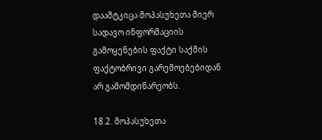დაამტკიცა მოპასუხეთა მიერ სადავო ინფორმაციის გამოყენების ფაქტი საქმის ფაქტობრივი გარემოებებიდან არ გამომდინარეობს.

18.2. მოპასუხეთა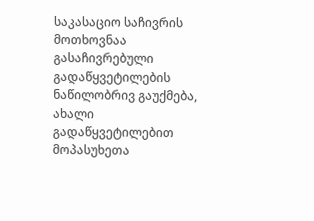საკასაციო საჩივრის მოთხოვნაა გასაჩივრებული გადაწყვეტილების ნაწილობრივ გაუქმება, ახალი გადაწყვეტილებით მოპასუხეთა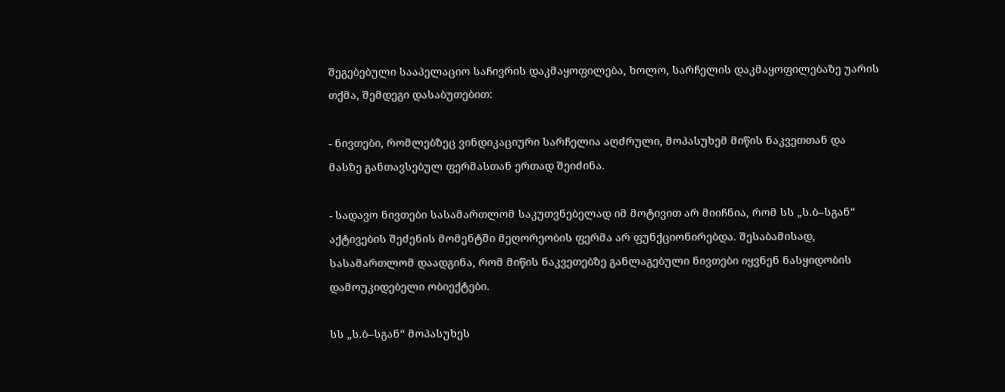შეგებებული სააპელაციო საჩივრის დაკმაყოფილება, ხოლო, სარჩელის დაკმაყოფილებაზე უარის თქმა, შემდეგი დასაბუთებით:

- ნივთები, რომლებზეც ვინდიკაციური სარჩელია აღძრული, მოპასუხემ მიწის ნაკვეთთან და მასზე განთავსებულ ფერმასთან ერთად შეიძინა.

- სადავო ნივთები სასამართლომ საკუთვნებელად იმ მოტივით არ მიიჩნია, რომ სს „ს.ბ–სგან“ აქტივების შეძენის მომენტში მეღორეობის ფერმა არ ფუნქციონირებდა. შესაბამისად, სასამართლომ დაადგინა, რომ მიწის ნაკვეთებზე განლაგებული ნივთები იყვნენ ნასყიდობის დამოუკიდებელი ობიექტები.

სს „ს.ბ–სგან“ მოპასუხეს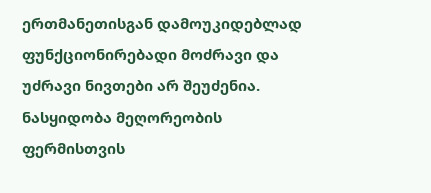ერთმანეთისგან დამოუკიდებლად ფუნქციონირებადი მოძრავი და უძრავი ნივთები არ შეუძენია. ნასყიდობა მეღორეობის ფერმისთვის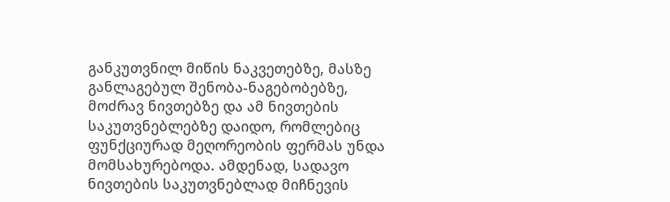განკუთვნილ მიწის ნაკვეთებზე, მასზე განლაგებულ შენობა-ნაგებობებზე, მოძრავ ნივთებზე და ამ ნივთების საკუთვნებლებზე დაიდო, რომლებიც ფუნქციურად მეღორეობის ფერმას უნდა მომსახურებოდა. ამდენად, სადავო ნივთების საკუთვნებლად მიჩნევის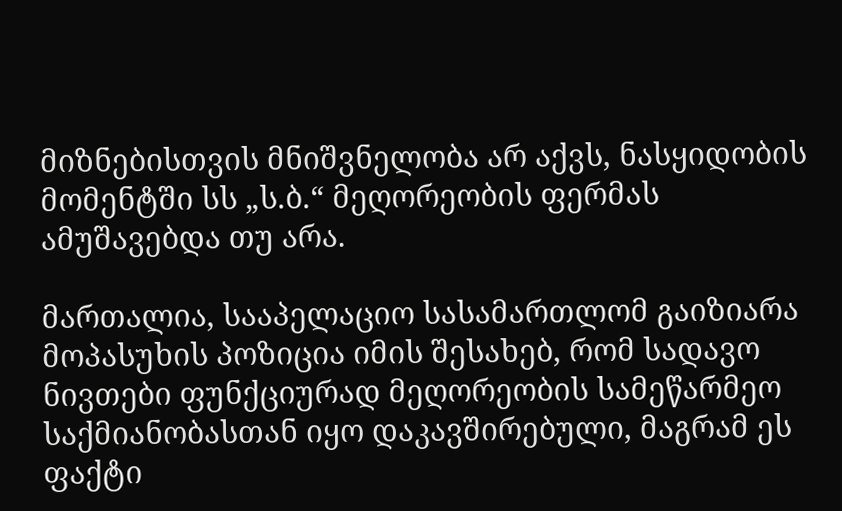მიზნებისთვის მნიშვნელობა არ აქვს, ნასყიდობის მომენტში სს „ს.ბ.“ მეღორეობის ფერმას ამუშავებდა თუ არა.

მართალია, სააპელაციო სასამართლომ გაიზიარა მოპასუხის პოზიცია იმის შესახებ, რომ სადავო ნივთები ფუნქციურად მეღორეობის სამეწარმეო საქმიანობასთან იყო დაკავშირებული, მაგრამ ეს ფაქტი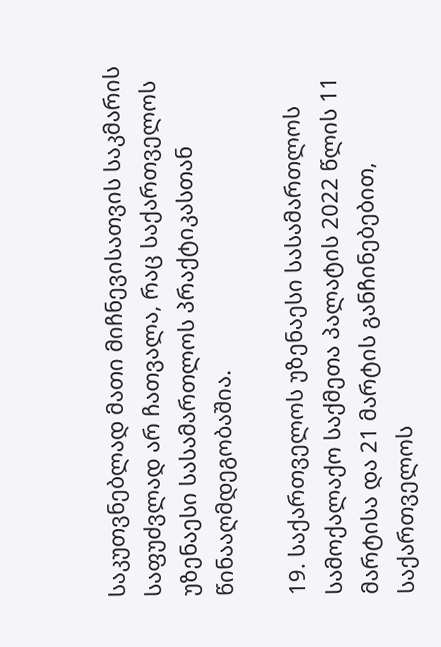საკუთვნებლად მათი მიჩნევისათვის საკმარის საფუძვლად არ ჩათვალა, რაც საქართველოს უზენაესი სასამართლოს პრაქტიკასთან წინააღმდეგობაშია.

19. საქართველოს უზენაესი სასამართლოს სამოქალაქო საქმეთა პალატის 2022 წლის 11 მარტისა და 21 მარტის განჩინებებით, საქართველოს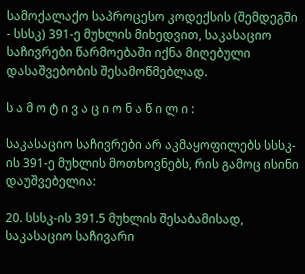სამოქალაქო საპროცესო კოდექსის (შემდეგში - სსსკ) 391-ე მუხლის მიხედვით, საკასაციო საჩივრები წარმოებაში იქნა მიღებული დასაშვებობის შესამოწმებლად.

ს ა მ ო ტ ი ვ ა ც ი ო ნ ა წ ი ლ ი :

საკასაციო საჩივრები არ აკმაყოფილებს სსსკ-ის 391-ე მუხლის მოთხოვნებს, რის გამოც ისინი დაუშვებელია:

20. სსსკ-ის 391.5 მუხლის შესაბამისად, საკასაციო საჩივარი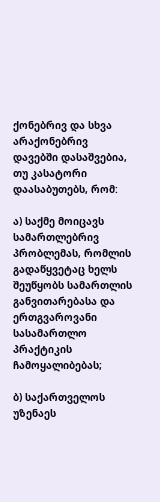ქონებრივ და სხვა არაქონებრივ დავებში დასაშვებია, თუ კასატორი დაასაბუთებს, რომ:

ა) საქმე მოიცავს სამართლებრივ პრობლემას, რომლის გადაწყვეტაც ხელს შეუწყობს სამართლის განვითარებასა და ერთგვაროვანი სასამართლო პრაქტიკის ჩამოყალიბებას;

ბ) საქართველოს უზენაეს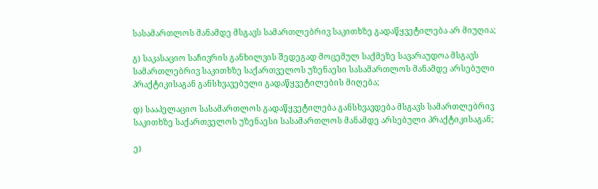სასამართლოს მანამდე მსგავს სამართლებრივ საკითხზე გადაწყვეტილება არ მიუღია;

გ) საკასაციო საჩივრის განხილვის შედეგად მოცემულ საქმეზე სავარაუდოა მსგავს სამართლებრივ საკითხზე საქართველოს უზენაესი სასამართლოს მანამდე არსებული პრაქტიკისაგან განსხვავებული გადაწყვეტილების მიღება;

დ) სააპელაციო სასამართლოს გადაწყვეტილება განსხვავდება მსგავს სამართლებრივ საკითხზე საქართველოს უზენაესი სასამართლოს მანამდე არსებული პრაქტიკისაგან;

ე)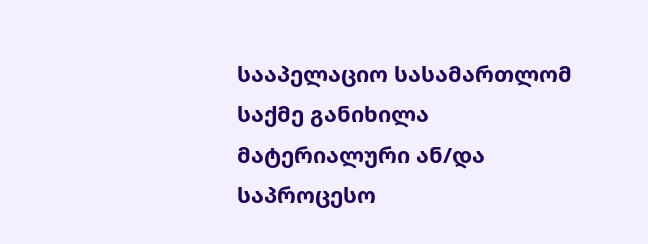სააპელაციო სასამართლომ საქმე განიხილა მატერიალური ან/და საპროცესო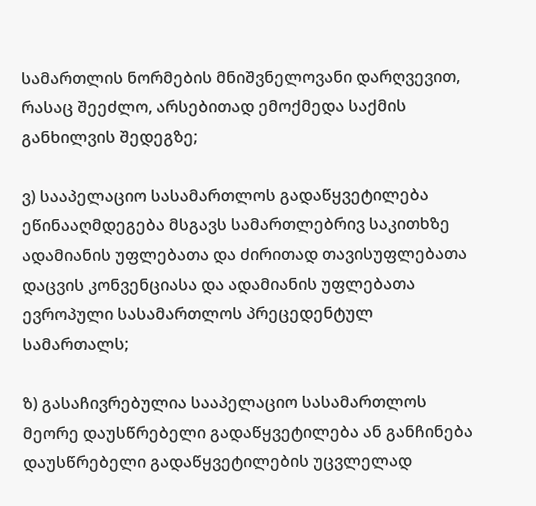სამართლის ნორმების მნიშვნელოვანი დარღვევით, რასაც შეეძლო, არსებითად ემოქმედა საქმის განხილვის შედეგზე;

ვ) სააპელაციო სასამართლოს გადაწყვეტილება ეწინააღმდეგება მსგავს სამართლებრივ საკითხზე ადამიანის უფლებათა და ძირითად თავისუფლებათა დაცვის კონვენციასა და ადამიანის უფლებათა ევროპული სასამართლოს პრეცედენტულ სამართალს;

ზ) გასაჩივრებულია სააპელაციო სასამართლოს მეორე დაუსწრებელი გადაწყვეტილება ან განჩინება დაუსწრებელი გადაწყვეტილების უცვლელად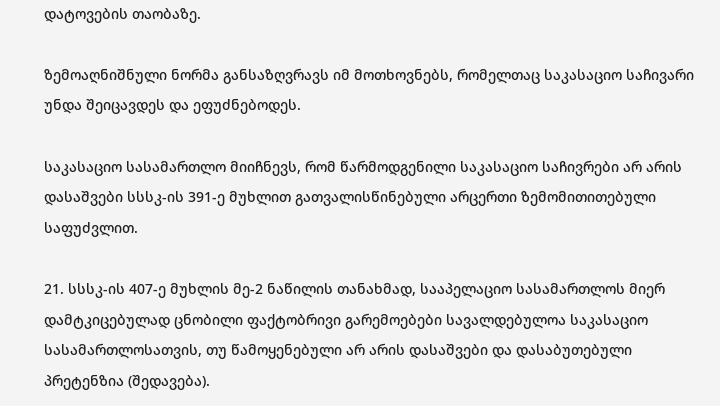დატოვების თაობაზე.

ზემოაღნიშნული ნორმა განსაზღვრავს იმ მოთხოვნებს, რომელთაც საკასაციო საჩივარი უნდა შეიცავდეს და ეფუძნებოდეს.

საკასაციო სასამართლო მიიჩნევს, რომ წარმოდგენილი საკასაციო საჩივრები არ არის დასაშვები სსსკ-ის 391-ე მუხლით გათვალისწინებული არცერთი ზემომითითებული საფუძვლით.

21. სსსკ-ის 407-ე მუხლის მე-2 ნაწილის თანახმად, სააპელაციო სასამართლოს მიერ დამტკიცებულად ცნობილი ფაქტობრივი გარემოებები სავალდებულოა საკასაციო სასამართლოსათვის, თუ წამოყენებული არ არის დასაშვები და დასაბუთებული პრეტენზია (შედავება).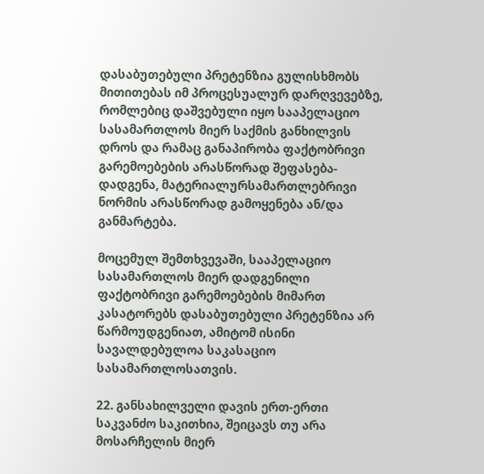დასაბუთებული პრეტენზია გულისხმობს მითითებას იმ პროცესუალურ დარღვევებზე, რომლებიც დაშვებული იყო სააპელაციო სასამართლოს მიერ საქმის განხილვის დროს და რამაც განაპირობა ფაქტობრივი გარემოებების არასწორად შეფასება-დადგენა, მატერიალურსამართლებრივი ნორმის არასწორად გამოყენება ან/და განმარტება.

მოცემულ შემთხვევაში, სააპელაციო სასამართლოს მიერ დადგენილი ფაქტობრივი გარემოებების მიმართ კასატორებს დასაბუთებული პრეტენზია არ წარმოუდგენიათ, ამიტომ ისინი სავალდებულოა საკასაციო სასამართლოსათვის.

22. განსახილველი დავის ერთ-ერთი საკვანძო საკითხია, შეიცავს თუ არა მოსარჩელის მიერ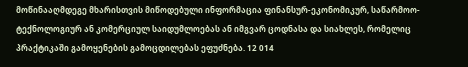მოწინააღმდეგე მხარისთვის მიწოდებული ინფორმაცია ფინანსურ-ეკონომიკურ, საწარმოო-ტექნოლოგიურ ან კომერციულ საიდუმლოებას ან იმგვარ ცოდნასა და სიახლეს, რომელიც პრაქტიკაში გამოყენების გამოცდილებას ეფუძნება. 12 014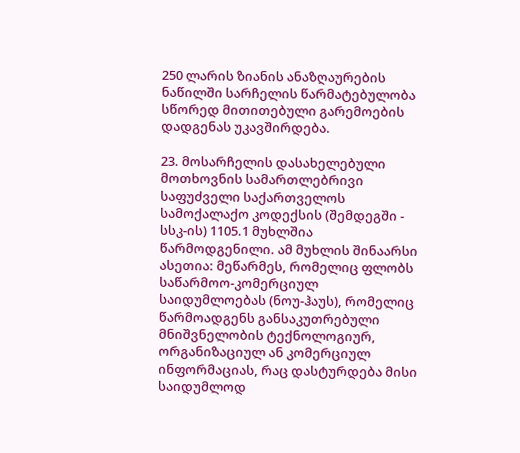250 ლარის ზიანის ანაზღაურების ნაწილში სარჩელის წარმატებულობა სწორედ მითითებული გარემოების დადგენას უკავშირდება.

23. მოსარჩელის დასახელებული მოთხოვნის სამართლებრივი საფუძველი საქართველოს სამოქალაქო კოდექსის (შემდეგში - სსკ-ის) 1105.1 მუხლშია წარმოდგენილი. ამ მუხლის შინაარსი ასეთია: მეწარმეს, რომელიც ფლობს საწარმოო-კომერციულ საიდუმლოებას (ნოუ-ჰაუს), რომელიც წარმოადგენს განსაკუთრებული მნიშვნელობის ტექნოლოგიურ, ორგანიზაციულ ან კომერციულ ინფორმაციას, რაც დასტურდება მისი საიდუმლოდ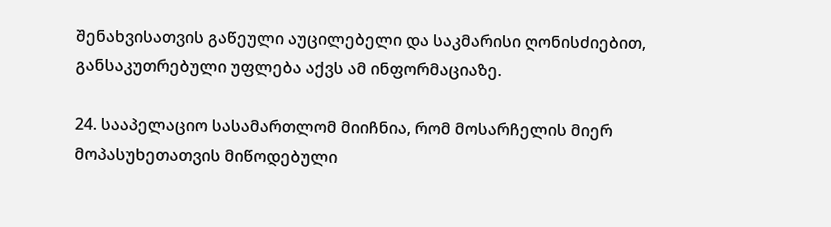შენახვისათვის გაწეული აუცილებელი და საკმარისი ღონისძიებით, განსაკუთრებული უფლება აქვს ამ ინფორმაციაზე.

24. სააპელაციო სასამართლომ მიიჩნია, რომ მოსარჩელის მიერ მოპასუხეთათვის მიწოდებული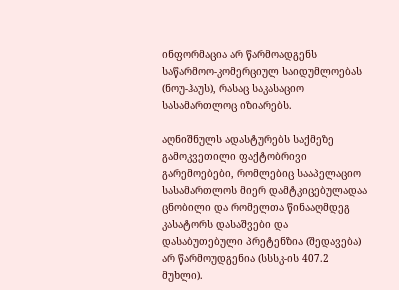ინფორმაცია არ წარმოადგენს საწარმოო-კომერციულ საიდუმლოებას (ნოუ-ჰაუს), რასაც საკასაციო სასამართლოც იზიარებს.

აღნიშნულს ადასტურებს საქმეზე გამოკვეთილი ფაქტობრივი გარემოებები, რომლებიც სააპელაციო სასამართლოს მიერ დამტკიცებულადაა ცნობილი და რომელთა წინააღმდეგ კასატორს დასაშვები და დასაბუთებული პრეტენზია (შედავება) არ წარმოუდგენია (სსსკ-ის 407.2 მუხლი).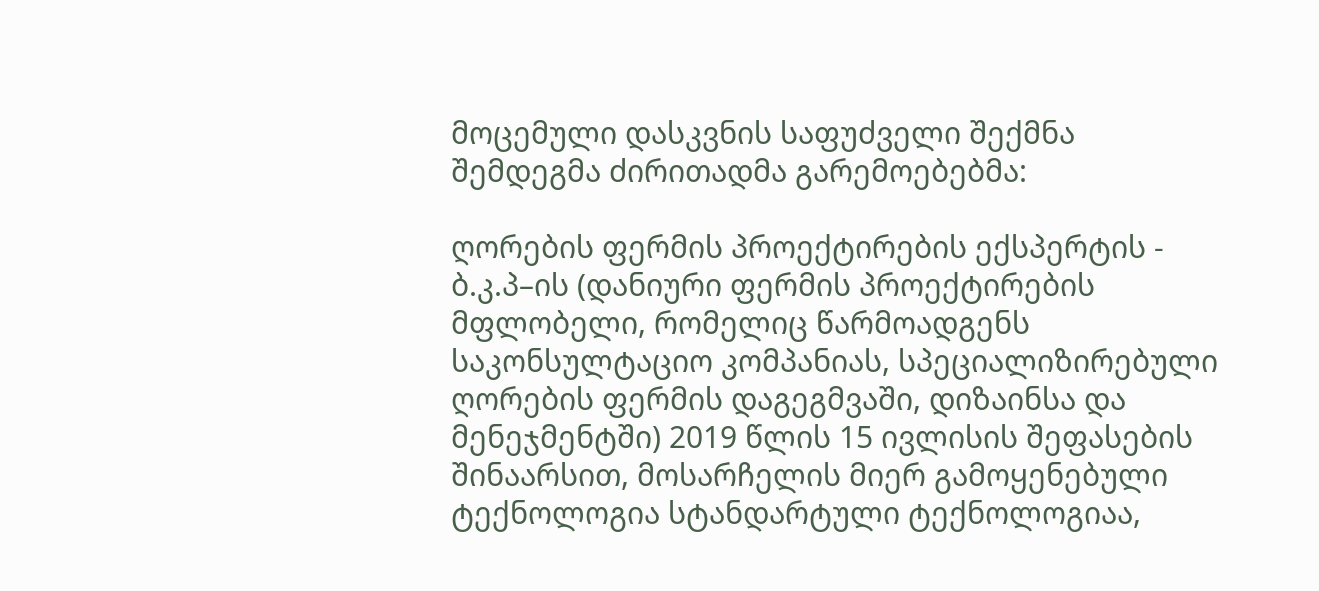მოცემული დასკვნის საფუძველი შექმნა შემდეგმა ძირითადმა გარემოებებმა:

ღორების ფერმის პროექტირების ექსპერტის - ბ.კ.პ–ის (დანიური ფერმის პროექტირების მფლობელი, რომელიც წარმოადგენს საკონსულტაციო კომპანიას, სპეციალიზირებული ღორების ფერმის დაგეგმვაში, დიზაინსა და მენეჯმენტში) 2019 წლის 15 ივლისის შეფასების შინაარსით, მოსარჩელის მიერ გამოყენებული ტექნოლოგია სტანდარტული ტექნოლოგიაა,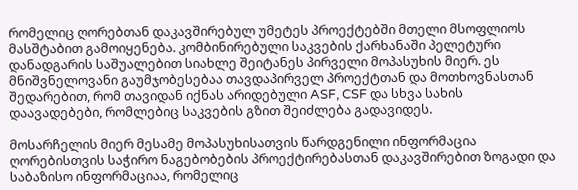რომელიც ღორებთან დაკავშირებულ უმეტეს პროექტებში მთელი მსოფლიოს მასშტაბით გამოიყენება. კომბინირებული საკვების ქარხანაში პელეტური დანადგარის საშუალებით სიახლე შეიტანეს პირველი მოპასუხის მიერ. ეს მნიშვნელოვანი გაუმჯობესებაა თავდაპირველ პროექტთან და მოთხოვნასთან შედარებით, რომ თავიდან იქნას არიდებული ASF, CSF და სხვა სახის დაავადებები, რომლებიც საკვების გზით შეიძლება გადავიდეს.

მოსარჩელის მიერ მესამე მოპასუხისათვის წარდგენილი ინფორმაცია ღორებისთვის საჭირო ნაგებობების პროექტირებასთან დაკავშირებით ზოგადი და საბაზისო ინფორმაციაა, რომელიც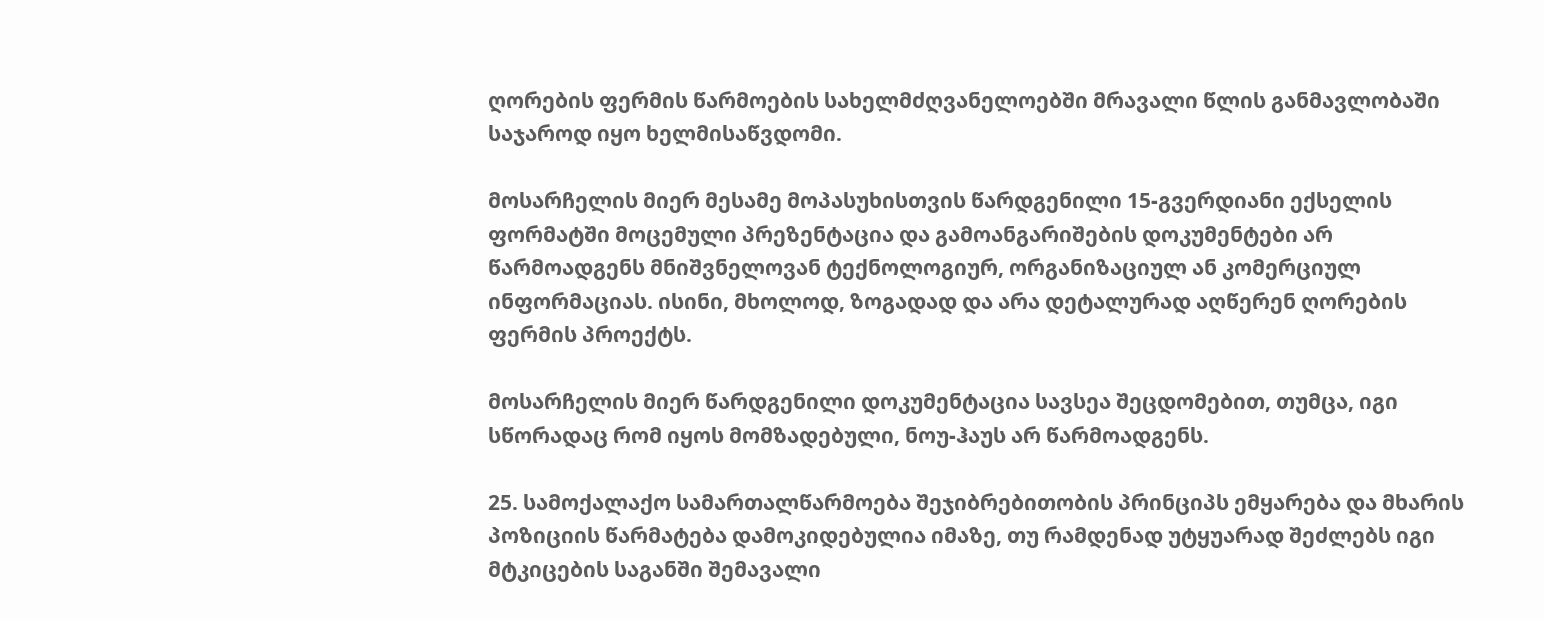ღორების ფერმის წარმოების სახელმძღვანელოებში მრავალი წლის განმავლობაში საჯაროდ იყო ხელმისაწვდომი.

მოსარჩელის მიერ მესამე მოპასუხისთვის წარდგენილი 15-გვერდიანი ექსელის ფორმატში მოცემული პრეზენტაცია და გამოანგარიშების დოკუმენტები არ წარმოადგენს მნიშვნელოვან ტექნოლოგიურ, ორგანიზაციულ ან კომერციულ ინფორმაციას. ისინი, მხოლოდ, ზოგადად და არა დეტალურად აღწერენ ღორების ფერმის პროექტს.

მოსარჩელის მიერ წარდგენილი დოკუმენტაცია სავსეა შეცდომებით, თუმცა, იგი სწორადაც რომ იყოს მომზადებული, ნოუ-ჰაუს არ წარმოადგენს.

25. სამოქალაქო სამართალწარმოება შეჯიბრებითობის პრინციპს ემყარება და მხარის პოზიციის წარმატება დამოკიდებულია იმაზე, თუ რამდენად უტყუარად შეძლებს იგი მტკიცების საგანში შემავალი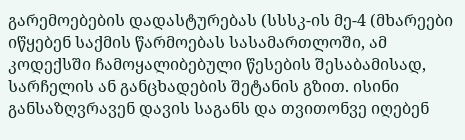გარემოებების დადასტურებას (სსსკ-ის მე-4 (მხარეები იწყებენ საქმის წარმოებას სასამართლოში, ამ კოდექსში ჩამოყალიბებული წესების შესაბამისად, სარჩელის ან განცხადების შეტანის გზით. ისინი განსაზღვრავენ დავის საგანს და თვითონვე იღებენ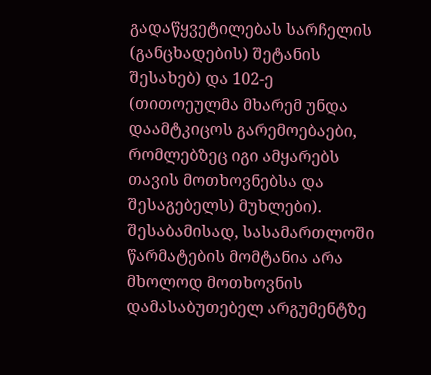გადაწყვეტილებას სარჩელის (განცხადების) შეტანის შესახებ) და 102-ე (თითოეულმა მხარემ უნდა დაამტკიცოს გარემოებაები, რომლებზეც იგი ამყარებს თავის მოთხოვნებსა და შესაგებელს) მუხლები). შესაბამისად, სასამართლოში წარმატების მომტანია არა მხოლოდ მოთხოვნის დამასაბუთებელ არგუმენტზე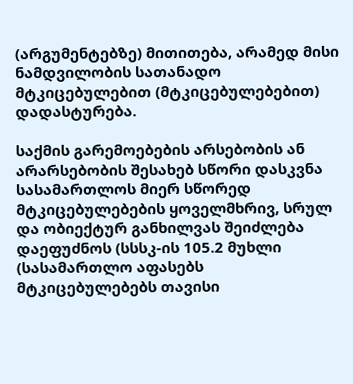(არგუმენტებზე) მითითება, არამედ მისი ნამდვილობის სათანადო მტკიცებულებით (მტკიცებულებებით) დადასტურება.

საქმის გარემოებების არსებობის ან არარსებობის შესახებ სწორი დასკვნა სასამართლოს მიერ სწორედ მტკიცებულებების ყოველმხრივ, სრულ და ობიექტურ განხილვას შეიძლება დაეფუძნოს (სსსკ-ის 105.2 მუხლი (სასამართლო აფასებს მტკიცებულებებს თავისი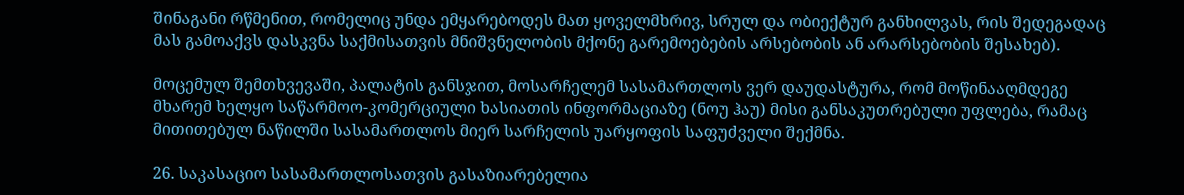შინაგანი რწმენით, რომელიც უნდა ემყარებოდეს მათ ყოველმხრივ, სრულ და ობიექტურ განხილვას, რის შედეგადაც მას გამოაქვს დასკვნა საქმისათვის მნიშვნელობის მქონე გარემოებების არსებობის ან არარსებობის შესახებ).

მოცემულ შემთხვევაში, პალატის განსჯით, მოსარჩელემ სასამართლოს ვერ დაუდასტურა, რომ მოწინააღმდეგე მხარემ ხელყო საწარმოო-კომერციული ხასიათის ინფორმაციაზე (ნოუ ჰაუ) მისი განსაკუთრებული უფლება, რამაც მითითებულ ნაწილში სასამართლოს მიერ სარჩელის უარყოფის საფუძველი შექმნა.

26. საკასაციო სასამართლოსათვის გასაზიარებელია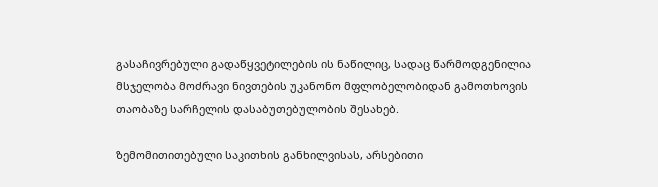გასაჩივრებული გადაწყვეტილების ის ნაწილიც, სადაც წარმოდგენილია მსჯელობა მოძრავი ნივთების უკანონო მფლობელობიდან გამოთხოვის თაობაზე სარჩელის დასაბუთებულობის შესახებ.

ზემომითითებული საკითხის განხილვისას, არსებითი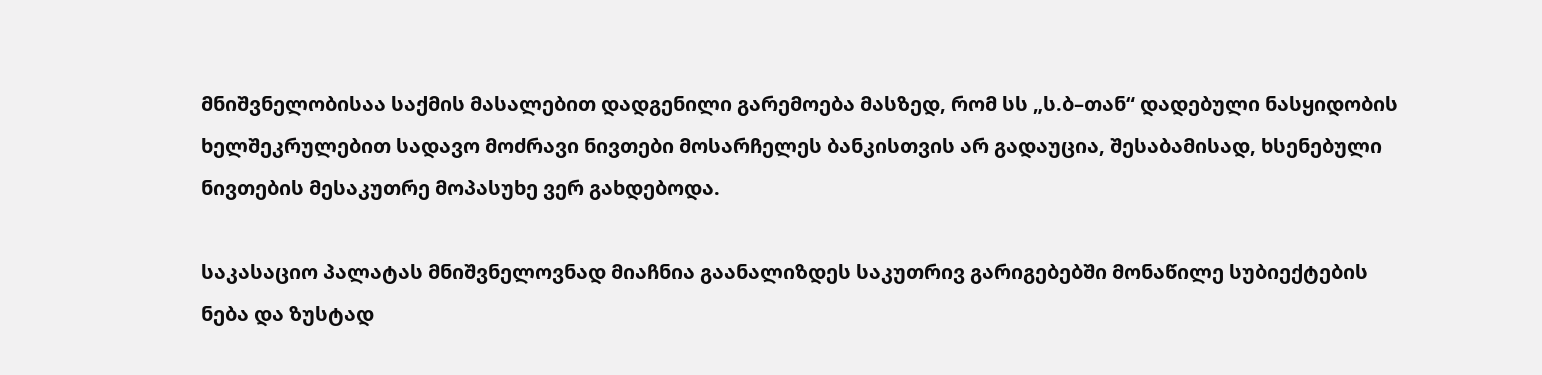მნიშვნელობისაა საქმის მასალებით დადგენილი გარემოება მასზედ, რომ სს „ს.ბ–თან“ დადებული ნასყიდობის ხელშეკრულებით სადავო მოძრავი ნივთები მოსარჩელეს ბანკისთვის არ გადაუცია, შესაბამისად, ხსენებული ნივთების მესაკუთრე მოპასუხე ვერ გახდებოდა.

საკასაციო პალატას მნიშვნელოვნად მიაჩნია გაანალიზდეს საკუთრივ გარიგებებში მონაწილე სუბიექტების ნება და ზუსტად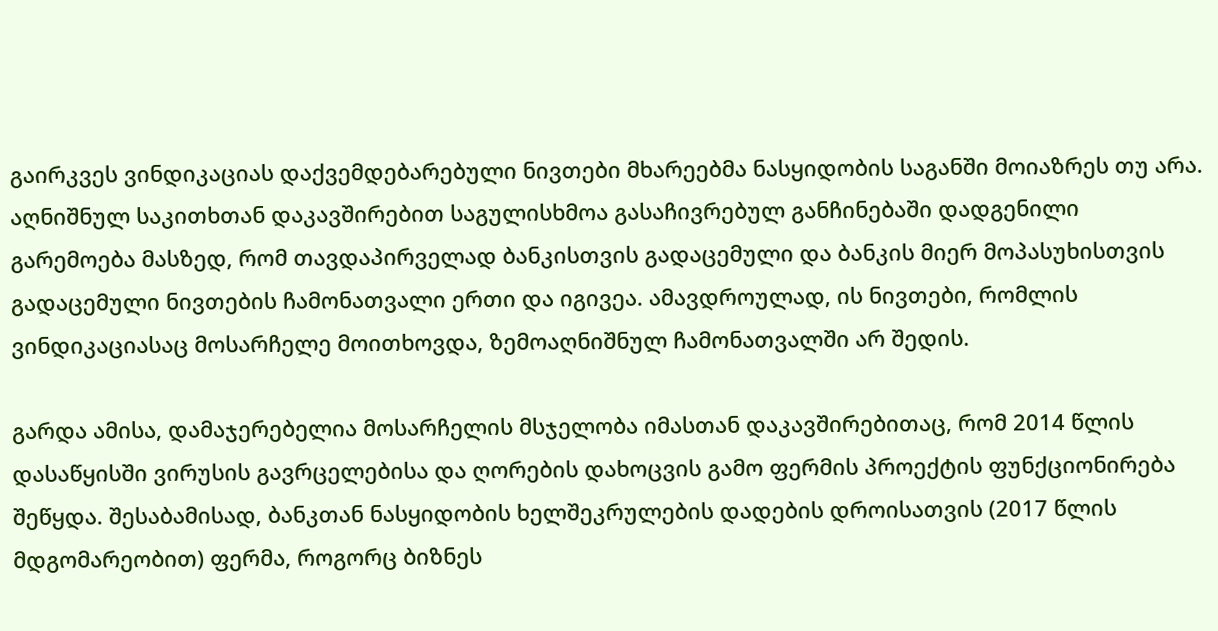გაირკვეს ვინდიკაციას დაქვემდებარებული ნივთები მხარეებმა ნასყიდობის საგანში მოიაზრეს თუ არა. აღნიშნულ საკითხთან დაკავშირებით საგულისხმოა გასაჩივრებულ განჩინებაში დადგენილი გარემოება მასზედ, რომ თავდაპირველად ბანკისთვის გადაცემული და ბანკის მიერ მოპასუხისთვის გადაცემული ნივთების ჩამონათვალი ერთი და იგივეა. ამავდროულად, ის ნივთები, რომლის ვინდიკაციასაც მოსარჩელე მოითხოვდა, ზემოაღნიშნულ ჩამონათვალში არ შედის.

გარდა ამისა, დამაჯერებელია მოსარჩელის მსჯელობა იმასთან დაკავშირებითაც, რომ 2014 წლის დასაწყისში ვირუსის გავრცელებისა და ღორების დახოცვის გამო ფერმის პროექტის ფუნქციონირება შეწყდა. შესაბამისად, ბანკთან ნასყიდობის ხელშეკრულების დადების დროისათვის (2017 წლის მდგომარეობით) ფერმა, როგორც ბიზნეს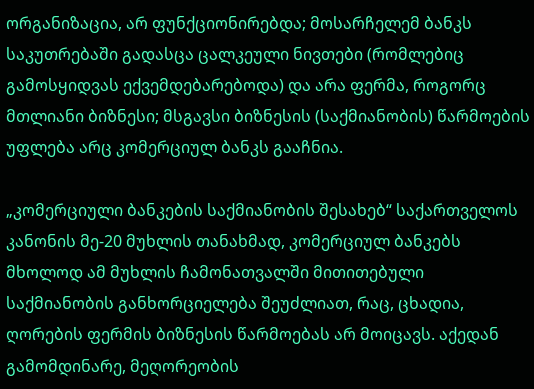ორგანიზაცია, არ ფუნქციონირებდა; მოსარჩელემ ბანკს საკუთრებაში გადასცა ცალკეული ნივთები (რომლებიც გამოსყიდვას ექვემდებარებოდა) და არა ფერმა, როგორც მთლიანი ბიზნესი; მსგავსი ბიზნესის (საქმიანობის) წარმოების უფლება არც კომერციულ ბანკს გააჩნია.

„კომერციული ბანკების საქმიანობის შესახებ“ საქართველოს კანონის მე-20 მუხლის თანახმად, კომერციულ ბანკებს მხოლოდ ამ მუხლის ჩამონათვალში მითითებული საქმიანობის განხორციელება შეუძლიათ, რაც, ცხადია, ღორების ფერმის ბიზნესის წარმოებას არ მოიცავს. აქედან გამომდინარე, მეღორეობის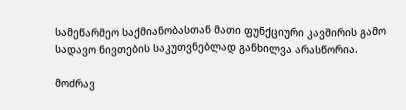სამეწარმეო საქმიანობასთან მათი ფუნქციური კავშირის გამო სადავო ნივთების საკუთვნებლად განხილვა არასწორია.

მოძრავ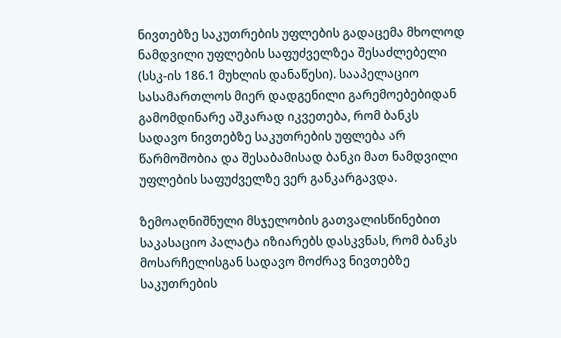ნივთებზე საკუთრების უფლების გადაცემა მხოლოდ ნამდვილი უფლების საფუძველზეა შესაძლებელი (სსკ-ის 186.1 მუხლის დანაწესი). სააპელაციო სასამართლოს მიერ დადგენილი გარემოებებიდან გამომდინარე აშკარად იკვეთება, რომ ბანკს სადავო ნივთებზე საკუთრების უფლება არ წარმოშობია და შესაბამისად ბანკი მათ ნამდვილი უფლების საფუძველზე ვერ განკარგავდა.

ზემოაღნიშნული მსჯელობის გათვალისწინებით საკასაციო პალატა იზიარებს დასკვნას, რომ ბანკს მოსარჩელისგან სადავო მოძრავ ნივთებზე საკუთრების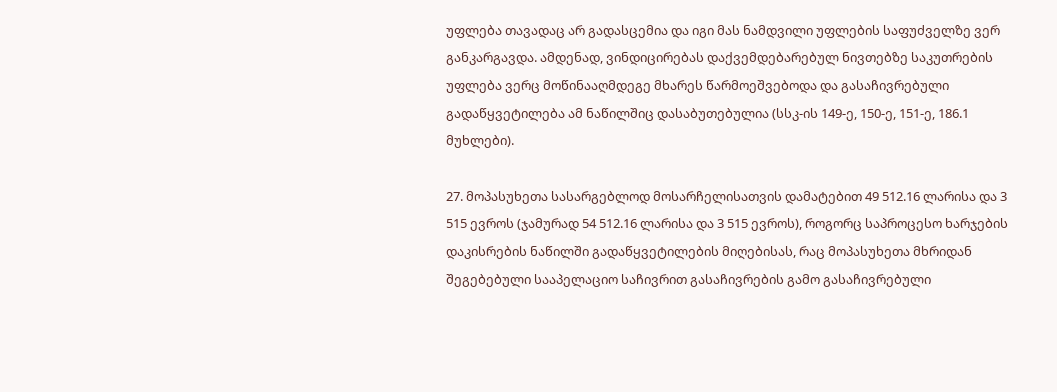უფლება თავადაც არ გადასცემია და იგი მას ნამდვილი უფლების საფუძველზე ვერ განკარგავდა. ამდენად, ვინდიცირებას დაქვემდებარებულ ნივთებზე საკუთრების უფლება ვერც მოწინააღმდეგე მხარეს წარმოეშვებოდა და გასაჩივრებული გადაწყვეტილება ამ ნაწილშიც დასაბუთებულია (სსკ-ის 149-ე, 150-ე, 151-ე, 186.1 მუხლები).

27. მოპასუხეთა სასარგებლოდ მოსარჩელისათვის დამატებით 49 512.16 ლარისა და 3 515 ევროს (ჯამურად 54 512.16 ლარისა და 3 515 ევროს), როგორც საპროცესო ხარჯების დაკისრების ნაწილში გადაწყვეტილების მიღებისას, რაც მოპასუხეთა მხრიდან შეგებებული სააპელაციო საჩივრით გასაჩივრების გამო გასაჩივრებული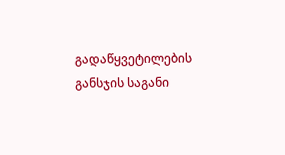გადაწყვეტილების განსჯის საგანი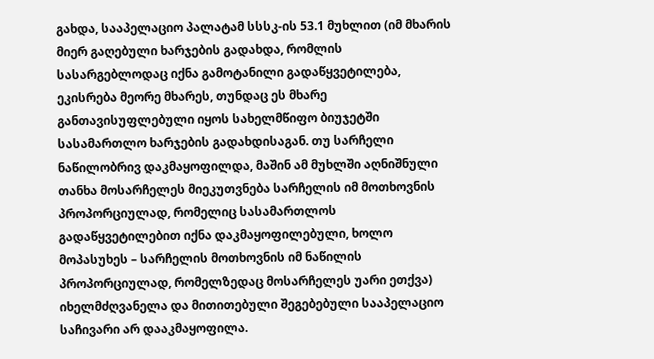გახდა, სააპელაციო პალატამ სსსკ-ის 53.1 მუხლით (იმ მხარის მიერ გაღებული ხარჯების გადახდა, რომლის სასარგებლოდაც იქნა გამოტანილი გადაწყვეტილება, ეკისრება მეორე მხარეს, თუნდაც ეს მხარე განთავისუფლებული იყოს სახელმწიფო ბიუჯეტში სასამართლო ხარჯების გადახდისაგან. თუ სარჩელი ნაწილობრივ დაკმაყოფილდა, მაშინ ამ მუხლში აღნიშნული თანხა მოსარჩელეს მიეკუთვნება სარჩელის იმ მოთხოვნის პროპორციულად, რომელიც სასამართლოს გადაწყვეტილებით იქნა დაკმაყოფილებული, ხოლო მოპასუხეს – სარჩელის მოთხოვნის იმ ნაწილის პროპორციულად, რომელზედაც მოსარჩელეს უარი ეთქვა) იხელმძღვანელა და მითითებული შეგებებული სააპელაციო საჩივარი არ დააკმაყოფილა.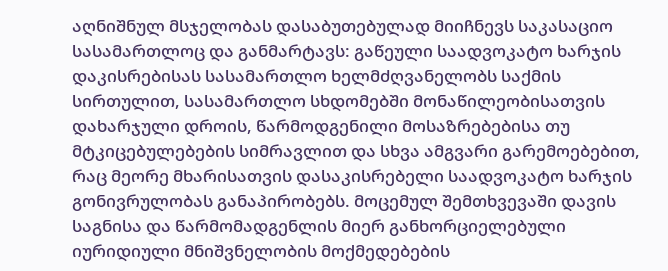აღნიშნულ მსჯელობას დასაბუთებულად მიიჩნევს საკასაციო სასამართლოც და განმარტავს: გაწეული საადვოკატო ხარჯის დაკისრებისას სასამართლო ხელმძღვანელობს საქმის სირთულით, სასამართლო სხდომებში მონაწილეობისათვის დახარჯული დროის, წარმოდგენილი მოსაზრებებისა თუ მტკიცებულებების სიმრავლით და სხვა ამგვარი გარემოებებით, რაც მეორე მხარისათვის დასაკისრებელი საადვოკატო ხარჯის გონივრულობას განაპირობებს. მოცემულ შემთხვევაში დავის საგნისა და წარმომადგენლის მიერ განხორციელებული იურიდიული მნიშვნელობის მოქმედებების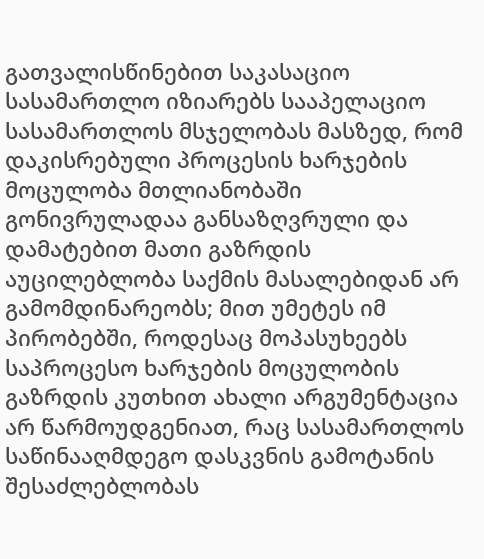გათვალისწინებით საკასაციო სასამართლო იზიარებს სააპელაციო სასამართლოს მსჯელობას მასზედ, რომ დაკისრებული პროცესის ხარჯების მოცულობა მთლიანობაში გონივრულადაა განსაზღვრული და დამატებით მათი გაზრდის აუცილებლობა საქმის მასალებიდან არ გამომდინარეობს; მით უმეტეს იმ პირობებში, როდესაც მოპასუხეებს საპროცესო ხარჯების მოცულობის გაზრდის კუთხით ახალი არგუმენტაცია არ წარმოუდგენიათ, რაც სასამართლოს საწინააღმდეგო დასკვნის გამოტანის შესაძლებლობას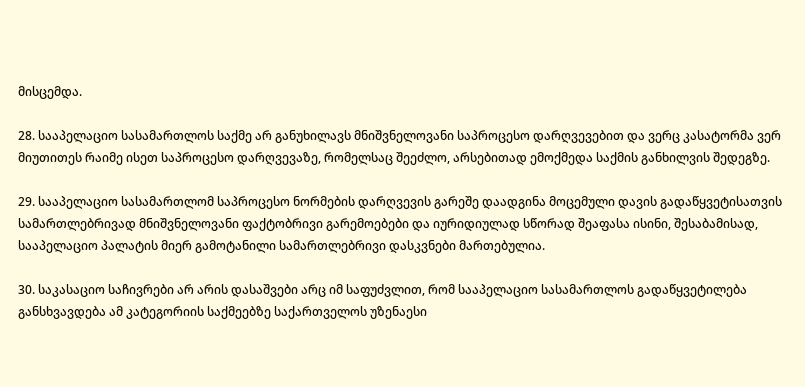მისცემდა.

28. სააპელაციო სასამართლოს საქმე არ განუხილავს მნიშვნელოვანი საპროცესო დარღვევებით და ვერც კასატორმა ვერ მიუთითეს რაიმე ისეთ საპროცესო დარღვევაზე, რომელსაც შეეძლო, არსებითად ემოქმედა საქმის განხილვის შედეგზე.

29. სააპელაციო სასამართლომ საპროცესო ნორმების დარღვევის გარეშე დაადგინა მოცემული დავის გადაწყვეტისათვის სამართლებრივად მნიშვნელოვანი ფაქტობრივი გარემოებები და იურიდიულად სწორად შეაფასა ისინი, შესაბამისად, სააპელაციო პალატის მიერ გამოტანილი სამართლებრივი დასკვნები მართებულია.

30. საკასაციო საჩივრები არ არის დასაშვები არც იმ საფუძვლით, რომ სააპელაციო სასამართლოს გადაწყვეტილება განსხვავდება ამ კატეგორიის საქმეებზე საქართველოს უზენაესი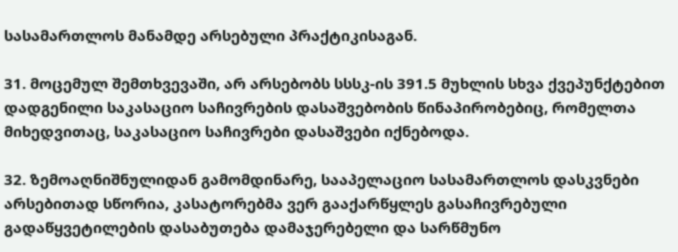სასამართლოს მანამდე არსებული პრაქტიკისაგან.

31. მოცემულ შემთხვევაში, არ არსებობს სსსკ-ის 391.5 მუხლის სხვა ქვეპუნქტებით დადგენილი საკასაციო საჩივრების დასაშვებობის წინაპირობებიც, რომელთა მიხედვითაც, საკასაციო საჩივრები დასაშვები იქნებოდა.

32. ზემოაღნიშნულიდან გამომდინარე, სააპელაციო სასამართლოს დასკვნები არსებითად სწორია, კასატორებმა ვერ გააქარწყლეს გასაჩივრებული გადაწყვეტილების დასაბუთება დამაჯერებელი და სარწმუნო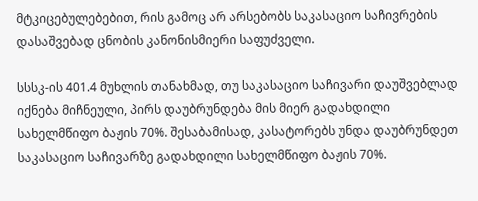მტკიცებულებებით, რის გამოც არ არსებობს საკასაციო საჩივრების დასაშვებად ცნობის კანონისმიერი საფუძველი.

სსსკ-ის 401.4 მუხლის თანახმად, თუ საკასაციო საჩივარი დაუშვებლად იქნება მიჩნეული, პირს დაუბრუნდება მის მიერ გადახდილი სახელმწიფო ბაჟის 70%. შესაბამისად, კასატორებს უნდა დაუბრუნდეთ საკასაციო საჩივარზე გადახდილი სახელმწიფო ბაჟის 70%.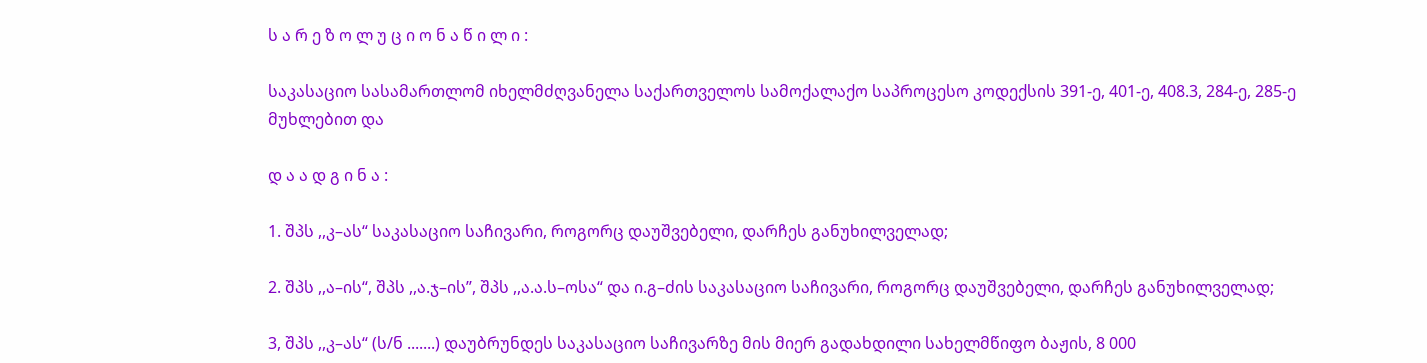ს ა რ ე ზ ო ლ უ ც ი ო ნ ა წ ი ლ ი :

საკასაციო სასამართლომ იხელმძღვანელა საქართველოს სამოქალაქო საპროცესო კოდექსის 391-ე, 401-ე, 408.3, 284-ე, 285-ე მუხლებით და

დ ა ა დ გ ი ნ ა :

1. შპს ,,კ–ას“ საკასაციო საჩივარი, როგორც დაუშვებელი, დარჩეს განუხილველად;

2. შპს ,,ა–ის“, შპს ,,ა.ჯ–ის’’, შპს ,,ა.ა.ს–ოსა“ და ი.გ–ძის საკასაციო საჩივარი, როგორც დაუშვებელი, დარჩეს განუხილველად;

3, შპს ,,კ–ას“ (ს/ნ .......) დაუბრუნდეს საკასაციო საჩივარზე მის მიერ გადახდილი სახელმწიფო ბაჟის, 8 000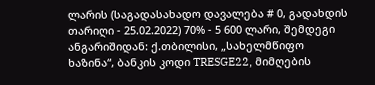ლარის (საგადასახადო დავალება # 0, გადახდის თარიღი - 25.02.2022) 70% - 5 600 ლარი, შემდეგი ანგარიშიდან: ქ.თბილისი, „სახელმწიფო ხაზინა“, ბანკის კოდი TRESGE22, მიმღების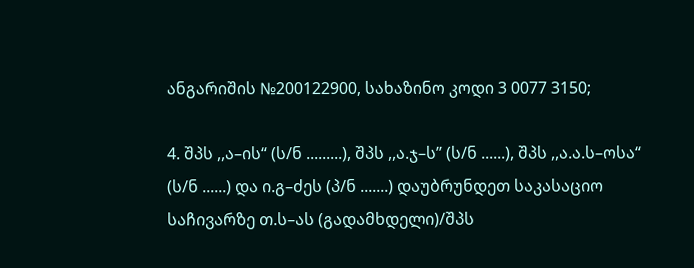ანგარიშის №200122900, სახაზინო კოდი 3 0077 3150;

4. შპს ,,ა–ის“ (ს/ნ .........), შპს ,,ა.ჯ–ს’’ (ს/ნ ......), შპს ,,ა.ა.ს–ოსა“ (ს/ნ ......) და ი.გ–ძეს (პ/ნ .......) დაუბრუნდეთ საკასაციო საჩივარზე თ.ს–ას (გადამხდელი)/შპს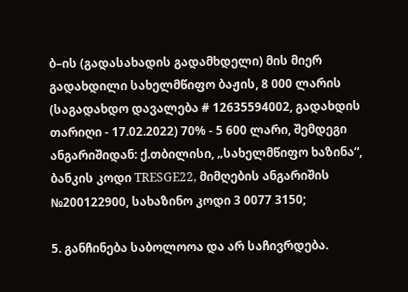ბ–ის (გადასახადის გადამხდელი) მის მიერ გადახდილი სახელმწიფო ბაჟის, 8 000 ლარის (საგადახდო დავალება # 12635594002, გადახდის თარიღი - 17.02.2022) 70% - 5 600 ლარი, შემდეგი ანგარიშიდან: ქ.თბილისი, „სახელმწიფო ხაზინა“, ბანკის კოდი TRESGE22, მიმღების ანგარიშის №200122900, სახაზინო კოდი 3 0077 3150;

5. განჩინება საბოლოოა და არ საჩივრდება.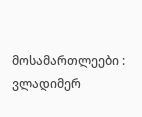მოსამართლეები : ვლადიმერ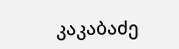კაკაბაძე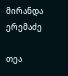მირანდა ერემაძე

თეა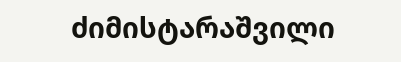ძიმისტარაშვილი